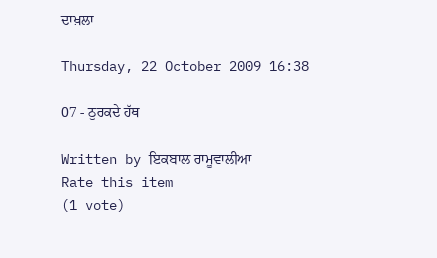ਦਾਖ਼ਲਾ

Thursday, 22 October 2009 16:38

07 - ਠੁਰਕਦੇ ਹੱਥ

Written by ਇਕਬਾਲ ਰਾਮੂਵਾਲੀਆ
Rate this item
(1 vote)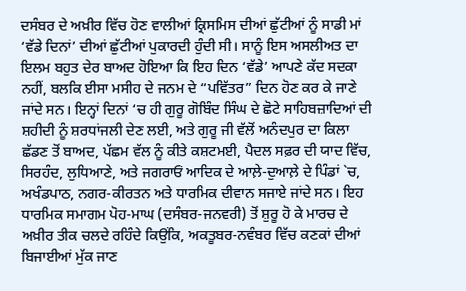ਦਸੰਬਰ ਦੇ ਅਖ਼ੀਰ ਵਿੱਚ ਹੋਣ ਵਾਲੀਆਂ ਕ੍ਰਿਸਮਿਸ ਦੀਆਂ ਛੁੱਟੀਆਂ ਨੂੰ ਸਾਡੀ ਮਾਂ ‘ਵੱਡੇ ਦਿਨਾਂ’ ਦੀਆਂ ਛੁੱਟੀਆਂ ਪੁਕਾਰਦੀ ਹੁੰਦੀ ਸੀ। ਸਾਨੂੰ ਇਸ ਅਸਲੀਅਤ ਦਾ ਇਲਮ ਬਹੁਤ ਦੇਰ ਬਾਅਦ ਹੋਇਆ ਕਿ ਇਹ ਦਿਨ ‘ਵੱਡੇ’ ਆਪਣੇ ਕੱਦ ਸਦਕਾ ਨਹੀਂ, ਬਲਕਿ ਈਸਾ ਮਸੀਹ ਦੇ ਜਨਮ ਦੇ “ਪਵਿੱਤਰ” ਦਿਨ ਹੋਣ ਕਰ ਕੇ ਜਾਣੇ ਜਾਂਦੇ ਸਨ। ਇਨ੍ਹਾਂ ਦਿਨਾਂ ‘ਚ ਹੀ ਗੁਰੂ ਗੋਬਿੰਦ ਸਿੰਘ ਦੇ ਛੋਟੇ ਸਾਹਿਬਜ਼ਾਦਿਆਂ ਦੀ ਸ਼ਹੀਦੀ ਨੂੰ ਸ਼ਰਧਾਂਜਲੀ ਦੇਣ ਲਈ, ਅਤੇ ਗੁਰੂ ਜੀ ਵੱਲੋਂ ਅਨੰਦਪੁਰ ਦਾ ਕਿਲਾ ਛੱਡਣ ਤੋਂ ਬਾਅਦ, ਪੱਛਮ ਵੱਲ ਨੂੰ ਕੀਤੇ ਕਸ਼ਟਮਈ, ਪੈਦਲ ਸਫ਼ਰ ਦੀ ਯਾਦ ਵਿੱਚ, ਸਿਰਹੰਦ, ਲੁਧਿਆਣੇ, ਅਤੇ ਜਗਰਾਓਂ ਆਦਿਕ ਦੇ ਆਲ਼ੇ-ਦੁਆਲ਼ੇ ਦੇ ਪਿੰਡਾਂ `ਚ, ਅਖੰਡਪਾਠ, ਨਗਰ-ਕੀਰਤਨ ਅਤੇ ਧਾਰਮਿਕ ਦੀਵਾਨ ਸਜਾਏ ਜਾਂਦੇ ਸਨ। ਇਹ ਧਾਰਮਿਕ ਸਮਾਗਮ ਪੋਹ-ਮਾਘ (ਦਸੰਬਰ-ਜਨਵਰੀ) ਤੋਂ ਸ਼ੁਰੂ ਹੋ ਕੇ ਮਾਰਚ ਦੇ ਅਖ਼ੀਰ ਤੀਕ ਚਲਦੇ ਰਹਿੰਦੇ ਕਿਉਂਕਿ, ਅਕਤੂਬਰ-ਨਵੰਬਰ ਵਿੱਚ ਕਣਕਾਂ ਦੀਆਂ ਬਿਜਾਈਆਂ ਮੁੱਕ ਜਾਣ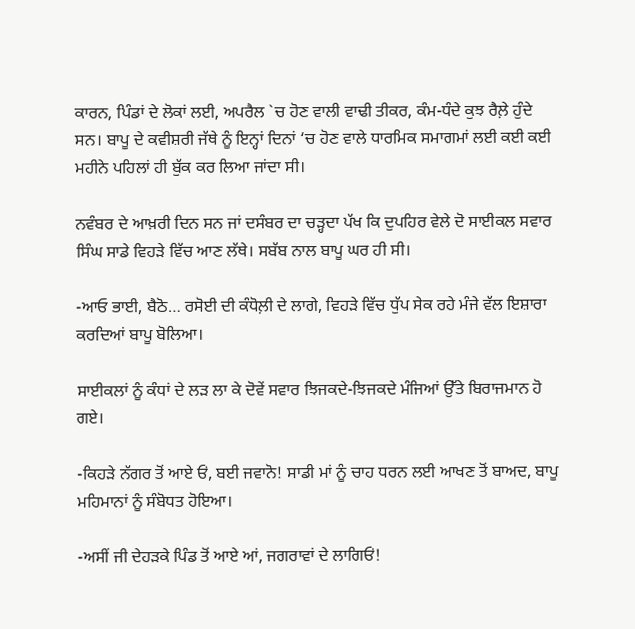ਕਾਰਨ, ਪਿੰਡਾਂ ਦੇ ਲੋਕਾਂ ਲਈ, ਅਪਰੈਲ `ਚ ਹੋਣ ਵਾਲੀ ਵਾਢੀ ਤੀਕਰ, ਕੰਮ-ਧੰਦੇ ਕੁਝ ਰੈਲ਼ੇ ਹੁੰਦੇ ਸਨ। ਬਾਪੂ ਦੇ ਕਵੀਸ਼ਰੀ ਜੱਥੇ ਨੂੰ ਇਨ੍ਹਾਂ ਦਿਨਾਂ ‘ਚ ਹੋਣ ਵਾਲੇ ਧਾਰਮਿਕ ਸਮਾਗਮਾਂ ਲਈ ਕਈ ਕਈ ਮਹੀਨੇ ਪਹਿਲਾਂ ਹੀ ਬੁੱਕ ਕਰ ਲਿਆ ਜਾਂਦਾ ਸੀ।

ਨਵੰਬਰ ਦੇ ਆਖ਼ਰੀ ਦਿਨ ਸਨ ਜਾਂ ਦਸੰਬਰ ਦਾ ਚੜ੍ਹਦਾ ਪੱਖ ਕਿ ਦੁਪਹਿਰ ਵੇਲੇ ਦੋ ਸਾਈਕਲ ਸਵਾਰ ਸਿੰਘ ਸਾਡੇ ਵਿਹੜੇ ਵਿੱਚ ਆਣ ਲੱਥੇ। ਸਬੱਬ ਨਾਲ ਬਾਪੂ ਘਰ ਹੀ ਸੀ।

-ਆਓ ਭਾਈ, ਬੈਠੋ… ਰਸੋਈ ਦੀ ਕੰਧੋਲ਼ੀ ਦੇ ਲਾਗੇ, ਵਿਹੜੇ ਵਿੱਚ ਧੁੱਪ ਸੇਕ ਰਹੇ ਮੰਜੇ ਵੱਲ ਇਸ਼ਾਰਾ ਕਰਦਿਆਂ ਬਾਪੂ ਬੋਲਿਆ।

ਸਾਈਕਲਾਂ ਨੂੰ ਕੰਧਾਂ ਦੇ ਲੜ ਲਾ ਕੇ ਦੋਵੇਂ ਸਵਾਰ ਝਿਜਕਦੇ-ਝਿਜਕਦੇ ਮੰਜਿਆਂ ਉੱਤੇ ਬਿਰਾਜਮਾਨ ਹੋ ਗਏ।

-ਕਿਹੜੇ ਨੱਗਰ ਤੋਂ ਆਏ ਓਂ, ਬਈ ਜਵਾਨੋ! ਸਾਡੀ ਮਾਂ ਨੂੰ ਚਾਹ ਧਰਨ ਲਈ ਆਖਣ ਤੋਂ ਬਾਅਦ, ਬਾਪੂ ਮਹਿਮਾਨਾਂ ਨੂੰ ਸੰਬੋਧਤ ਹੋਇਆ।

-ਅਸੀਂ ਜੀ ਦੇਹੜਕੇ ਪਿੰਡ ਤੋਂ ਆਏ ਆਂ, ਜਗਰਾਵਾਂ ਦੇ ਲਾਗਿਓਂ!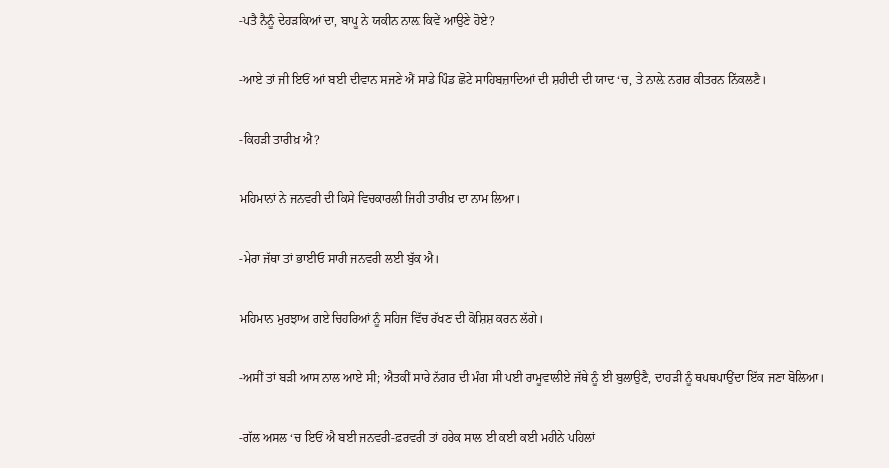-ਪਤੈ ਨੈਨੂੰ ਦੇਹੜਕਿਆਂ ਦਾ, ਬਾਪੂ ਨੇ ਯਕੀਨ ਨਾਲ਼ ਕਿਵੇਂ ਆਉਣੇ ਹੋਏ?

-ਆਏ ਤਾਂ ਜੀ ਇਓਂ ਆਂ ਬਈ ਦੀਵਾਨ ਸਜਣੇ ਐਂ ਸਾਡੇ ਪਿੰਡ ਛੋਟੇ ਸਾਹਿਬਜ਼ਾਦਿਆਂ ਦੀ ਸ਼ਹੀਦੀ ਦੀ ਯਾਦ ‘ਚ, ਤੇ ਨਾਲ਼ੇ ਨਗਰ ਕੀਤਰਨ ਨਿੱਕਲਣੈ।

-ਕਿਹੜੀ ਤਾਰੀਖ਼ ਐ?

ਮਹਿਮਾਨਾਂ ਨੇ ਜਨਵਰੀ ਦੀ ਕਿਸੇ ਵਿਚਕਾਰਲੀ ਜਿਹੀ ਤਾਰੀਖ਼ ਦਾ ਨਾਮ ਲਿਆ।

-ਮੇਰਾ ਜੱਥਾ ਤਾਂ ਭਾਈਓ ਸਾਰੀ ਜਨਵਰੀ ਲਈ ਬੁੱਕ ਐ।

ਮਹਿਮਾਨ ਮੁਰਝਾਅ ਗਏ ਚਿਹਰਿਆਂ ਨੂੰ ਸਹਿਜ ਵਿੱਚ ਰੱਖਣ ਦੀ ਕੋਸ਼ਿਸ਼ ਕਰਨ ਲੱਗੇ।

-ਅਸੀਂ ਤਾਂ ਬੜੀ ਆਸ ਨਾਲ ਆਏ ਸੀ; ਐਤਕੀਂ ਸਾਰੇ ਨੱਗਰ ਦੀ ਮੰਗ ਸੀ ਪਈ ਰਾਮੂਵਾਲੀਏ ਜੱਥੇ ਨੂੰ ਈ ਬੁਲਾਉਣੈ, ਦਾਹੜੀ ਨੂੰ ਥਪਥਪਾਉਂਦਾ ਇੱਕ ਜਣਾ ਬੋਲਿਆ।

-ਗੱਲ ਅਸਲ ‘ਚ ਇਓਂ ਐ ਬਈ ਜਨਵਰੀ-ਫ਼ਰਵਰੀ ਤਾਂ ਹਰੇਕ ਸਾਲ ਈ ਕਈ ਕਈ ਮਹੀਨੇ ਪਹਿਲਾਂ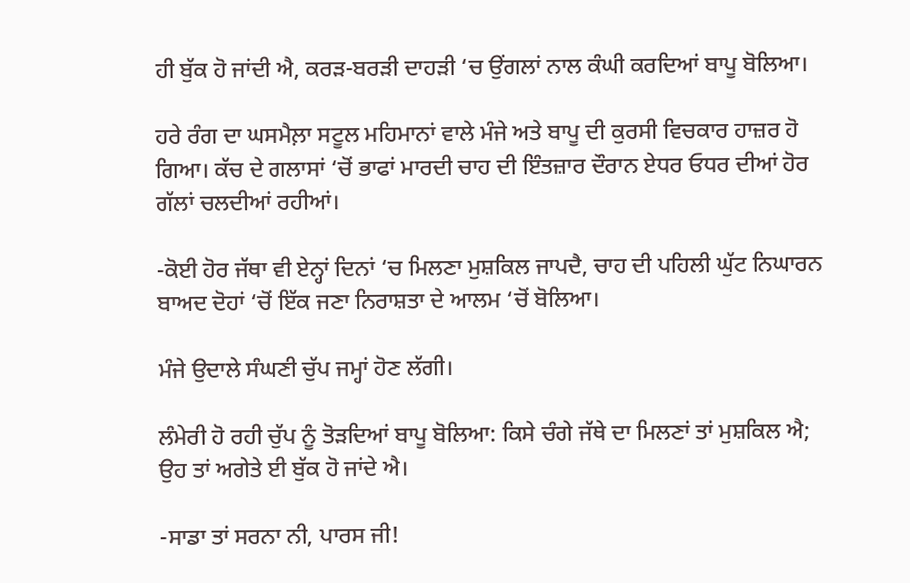ਹੀ ਬੁੱਕ ਹੋ ਜਾਂਦੀ ਐ, ਕਰੜ-ਬਰੜੀ ਦਾਹੜੀ ‘ਚ ਉਂਗਲਾਂ ਨਾਲ ਕੰਘੀ ਕਰਦਿਆਂ ਬਾਪੂ ਬੋਲਿਆ।

ਹਰੇ ਰੰਗ ਦਾ ਘਸਮੈਲ਼ਾ ਸਟੂਲ ਮਹਿਮਾਨਾਂ ਵਾਲੇ ਮੰਜੇ ਅਤੇ ਬਾਪੂ ਦੀ ਕੁਰਸੀ ਵਿਚਕਾਰ ਹਾਜ਼ਰ ਹੋ ਗਿਆ। ਕੱਚ ਦੇ ਗਲਾਸਾਂ ‘ਚੋਂ ਭਾਫਾਂ ਮਾਰਦੀ ਚਾਹ ਦੀ ਇੰਤਜ਼ਾਰ ਦੌਰਾਨ ਏਧਰ ਓਧਰ ਦੀਆਂ ਹੋਰ ਗੱਲਾਂ ਚਲਦੀਆਂ ਰਹੀਆਂ।

-ਕੋਈ ਹੋਰ ਜੱਥਾ ਵੀ ਏਨ੍ਹਾਂ ਦਿਨਾਂ ‘ਚ ਮਿਲਣਾ ਮੁਸ਼ਕਿਲ ਜਾਪਦੈ, ਚਾਹ ਦੀ ਪਹਿਲੀ ਘੁੱਟ ਨਿਘਾਰਨ ਬਾਅਦ ਦੋਹਾਂ ‘ਚੋਂ ਇੱਕ ਜਣਾ ਨਿਰਾਸ਼ਤਾ ਦੇ ਆਲਮ ‘ਚੋਂ ਬੋਲਿਆ।

ਮੰਜੇ ਉਦਾਲੇ ਸੰਘਣੀ ਚੁੱਪ ਜਮ੍ਹਾਂ ਹੋਣ ਲੱਗੀ।

ਲੰਮੇਰੀ ਹੋ ਰਹੀ ਚੁੱਪ ਨੂੰ ਤੋੜਦਿਆਂ ਬਾਪੂ ਬੋਲਿਆ: ਕਿਸੇ ਚੰਗੇ ਜੱਥੇ ਦਾ ਮਿਲਣਾਂ ਤਾਂ ਮੁਸ਼ਕਿਲ ਐ; ਉਹ ਤਾਂ ਅਗੇਤੇ ਈ ਬੁੱਕ ਹੋ ਜਾਂਦੇ ਐ।

-ਸਾਡਾ ਤਾਂ ਸਰਨਾ ਨੀ, ਪਾਰਸ ਜੀ!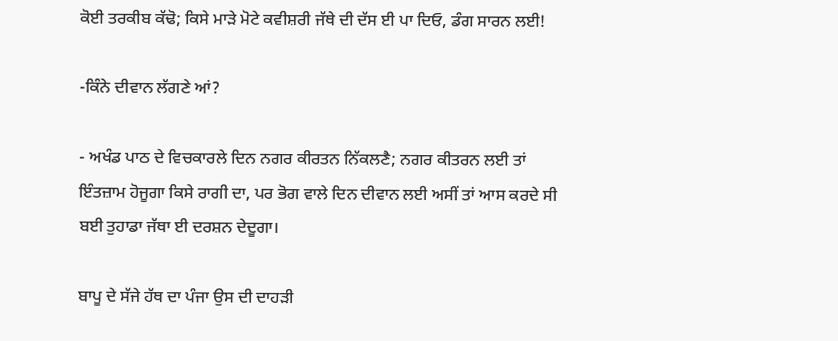ਕੋਈ ਤਰਕੀਬ ਕੱਢੋ; ਕਿਸੇ ਮਾੜੇ ਮੋਟੇ ਕਵੀਸ਼ਰੀ ਜੱਥੇ ਦੀ ਦੱਸ ਈ ਪਾ ਦਿਓ, ਡੰਗ ਸਾਰਨ ਲਈ!

-ਕਿੰਨੇ ਦੀਵਾਨ ਲੱਗਣੇ ਆਂ?

- ਅਖੰਡ ਪਾਠ ਦੇ ਵਿਚਕਾਰਲੇ ਦਿਨ ਨਗਰ ਕੀਰਤਨ ਨਿੱਕਲਣੈ; ਨਗਰ ਕੀਤਰਨ ਲਈ ਤਾਂ ਇੰਤਜ਼ਾਮ ਹੋਜੂਗਾ ਕਿਸੇ ਰਾਗੀ ਦਾ, ਪਰ ਭੋਗ ਵਾਲੇ ਦਿਨ ਦੀਵਾਨ ਲਈ ਅਸੀਂ ਤਾਂ ਆਸ ਕਰਦੇ ਸੀ ਬਈ ਤੁਹਾਡਾ ਜੱਥਾ ਈ ਦਰਸ਼ਨ ਦੇਦੂਗਾ।

ਬਾਪੂ ਦੇ ਸੱਜੇ ਹੱਥ ਦਾ ਪੰਜਾ ਉਸ ਦੀ ਦਾਹੜੀ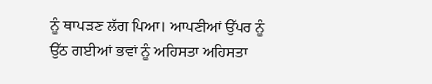ਨੂੰ ਥਾਪੜਣ ਲੱਗ ਪਿਆ। ਆਪਣੀਆਂ ਉੱਪਰ ਨੂੰ ਉੱਠ ਗਈਆਂ ਭਵਾਂ ਨੂੰ ਅਹਿਸਤਾ ਅਹਿਸਤਾ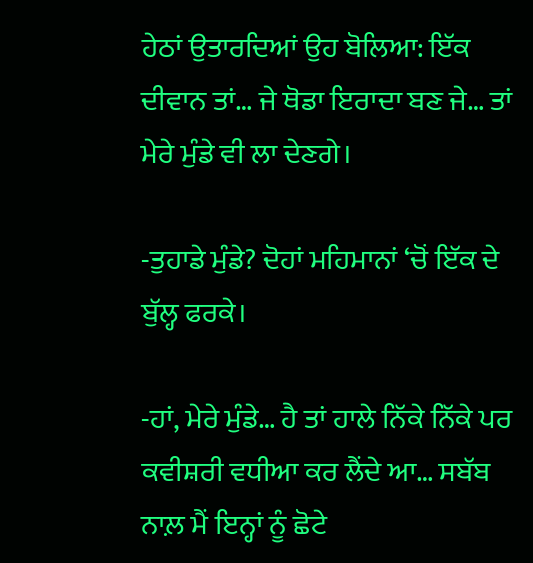ਹੇਠਾਂ ਉਤਾਰਦਿਆਂ ਉਹ ਬੋਲਿਆ: ਇੱਕ ਦੀਵਾਨ ਤਾਂ… ਜੇ ਥੋਡਾ ਇਰਾਦਾ ਬਣ ਜੇ… ਤਾਂ ਮੇਰੇ ਮੁੰਡੇ ਵੀ ਲਾ ਦੇਣਗੇ।

-ਤੁਹਾਡੇ ਮੁੰਡੇ? ਦੋਹਾਂ ਮਹਿਮਾਨਾਂ ‘ਚੋਂ ਇੱਕ ਦੇ ਬੁੱਲ੍ਹ ਫਰਕੇ।

-ਹਾਂ, ਮੇਰੇ ਮੁੰਡੇ… ਹੈ ਤਾਂ ਹਾਲੇ ਨਿੱਕੇ ਨਿੱਕੇ ਪਰ ਕਵੀਸ਼ਰੀ ਵਧੀਆ ਕਰ ਲੈਂਦੇ ਆ… ਸਬੱਬ ਨਾਲ਼ ਮੈਂ ਇਨ੍ਹਾਂ ਨੂੰ ਛੋਟੇ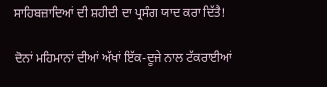ਸਾਹਿਬਜ਼ਾਦਿਆਂ ਦੀ ਸ਼ਹੀਦੀ ਦਾ ਪ੍ਰਸੰਗ ਯਾਦ ਕਰਾ ਦਿੱਤੈ!

ਦੋਨਾਂ ਮਹਿਮਾਨਾਂ ਦੀਆਂ ਅੱਖਾਂ ਇੱਕ-ਦੂਜੇ ਨਾਲ ਟੱਕਰਾਈਆਂ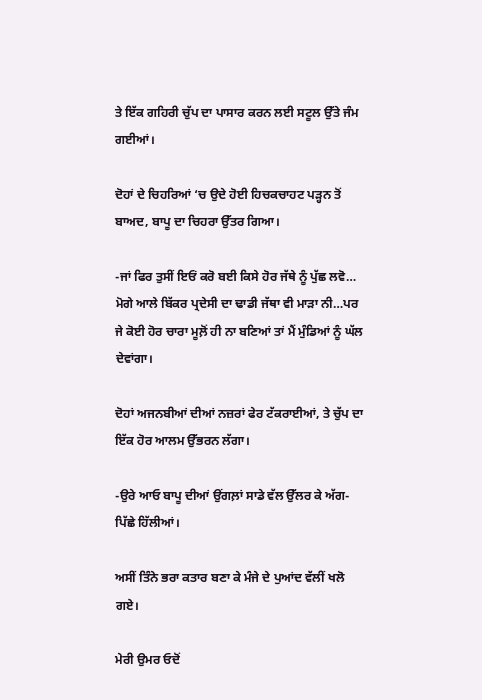ਤੇ ਇੱਕ ਗਹਿਰੀ ਚੁੱਪ ਦਾ ਪਾਸਾਰ ਕਰਨ ਲਈ ਸਟੂਲ ਉੱਤੇ ਜੰਮ ਗਈਆਂ।

ਦੋਹਾਂ ਦੇ ਚਿਹਰਿਆਂ ‘ਚ ਉਦੇ ਹੋਈ ਹਿਚਕਚਾਹਟ ਪੜ੍ਹਨ ਤੋਂ ਬਾਅਦ, ਬਾਪੂ ਦਾ ਚਿਹਰਾ ਉੱਤਰ ਗਿਆ।

-ਜਾਂ ਫਿਰ ਤੁਸੀਂ ਇਓਂ ਕਰੋ ਬਈ ਕਿਸੇ ਹੋਰ ਜੱਥੇ ਨੂੰ ਪੁੱਛ ਲਵੋ… ਮੋਗੇ ਆਲੇ ਬਿੱਕਰ ਪ੍ਰਦੇਸੀ ਦਾ ਢਾਡੀ ਜੱਥਾ ਵੀ ਮਾੜਾ ਨੀ…ਪਰ ਜੇ ਕੋਈ ਹੋਰ ਚਾਰਾ ਮੂਲ਼ੋਂ ਹੀ ਨਾ ਬਣਿਆਂ ਤਾਂ ਮੈਂ ਮੁੰਡਿਆਂ ਨੂੰ ਘੱਲ ਦੇਵਾਂਗਾ।

ਦੋਹਾਂ ਅਜਨਬੀਆਂ ਦੀਆਂ ਨਜ਼ਰਾਂ ਫੇਰ ਟੱਕਰਾਈਆਂ, ਤੇ ਚੁੱਪ ਦਾ ਇੱਕ ਹੋਰ ਆਲਮ ਉੱਭਰਨ ਲੱਗਾ।

-ਉਰੇ ਆਓ ਬਾਪੂ ਦੀਆਂ ਉਂਗਲ਼ਾਂ ਸਾਡੇ ਵੱਲ ਉੱਲਰ ਕੇ ਅੱਗ-ਪਿੱਛੇ ਹਿੱਲੀਆਂ।

ਅਸੀਂ ਤਿੰਨੇ ਭਰਾ ਕਤਾਰ ਬਣਾ ਕੇ ਮੰਜੇ ਦੇ ਪੁਆਂਦ ਵੱਲੀਂ ਖਲੋ ਗਏ।

ਮੇਰੀ ਉਮਰ ਓਦੋਂ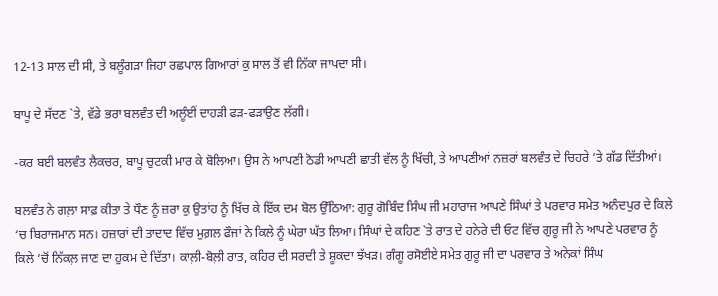12-13 ਸਾਲ ਦੀ ਸੀ, ਤੇ ਬਲੂੰਗੜਾ ਜਿਹਾ ਰਛਪਾਲ ਗਿਆਰਾਂ ਕੁ ਸਾਲ ਤੋਂ ਵੀ ਨਿੱਕਾ ਜਾਪਦਾ ਸੀ।

ਬਾਪੂ ਦੇ ਸੱਦਣ `ਤੇ, ਵੱਡੇ ਭਰਾ ਬਲਵੰਤ ਦੀ ਅਲੂੰਈਂ ਦਾਹੜੀ ਫੜ-ਫੜਾਉਣ ਲੱਗੀ।

-ਕਰ ਬਈ ਬਲਵੰਤ ਲੈਕਚਰ, ਬਾਪੂ ਚੁਟਕੀ ਮਾਰ ਕੇ ਬੋਲਿਆ। ਉਸ ਨੇ ਆਪਣੀ ਠੋਡੀ ਆਪਣੀ ਛਾਤੀ ਵੱਲ ਨੂੰ ਖਿੱਚੀ, ਤੇ ਆਪਣੀਆਂ ਨਜ਼ਰਾਂ ਬਲਵੰਤ ਦੇ ਚਿਹਰੇ ‘ਤੇ ਗੱਡ ਦਿੱਤੀਆਂ।

ਬਲਵੰਤ ਨੇ ਗਲ਼ਾ ਸਾਫ਼ ਕੀਤਾ ਤੇ ਧੌਣ ਨੂੰ ਜ਼ਰਾ ਕੁ ਉਤਾਂਹ ਨੂੰ ਖਿੱਚ ਕੇ ਇੱਕ ਦਮ ਬੋਲ ਉੱਠਿਆ: ਗੁਰੂ ਗੋਬਿੰਦ ਸਿੰਘ ਜੀ ਮਹਾਰਾਜ ਆਪਣੇ ਸਿੰਘਾਂ ਤੇ ਪਰਵਾਰ ਸਮੇਤ ਅਨੰਦਪੁਰ ਦੇ ਕਿਲੇ ‘ਚ ਬਿਰਾਜਮਾਨ ਸਨ। ਹਜ਼ਾਰਾਂ ਦੀ ਤਾਦਾਦ ਵਿੱਚ ਮੁਗ਼ਲ ਫੌਜਾਂ ਨੇ ਕਿਲੇ ਨੂੰ ਘੇਰਾ ਘੱਤ ਲਿਆ। ਸਿੰਘਾਂ ਦੇ ਕਹਿਣ `ਤੇ ਰਾਤ ਦੇ ਹਨੇਰੇ ਦੀ ਓਟ ਵਿੱਚ ਗੁਰੂ ਜੀ ਨੇ ਆਪਣੇ ਪਰਵਾਰ ਨੂੰ ਕਿਲੇ ‘ਚੋਂ ਨਿੱਕਲ਼ ਜਾਣ ਦਾ ਹੁਕਮ ਦੇ ਦਿੱਤਾ। ਕਾਲ਼ੀ-ਬੋਲ਼ੀ ਰਾਤ, ਕਹਿਰ ਦੀ ਸਰਦੀ ਤੇ ਸ਼ੂਕਦਾ ਝੱਖੜ। ਗੰਗੂ ਰਸੋਈਏ ਸਮੇਤ ਗੁਰੂ ਜੀ ਦਾ ਪਰਵਾਰ ਤੇ ਅਨੇਕਾਂ ਸਿੰਘ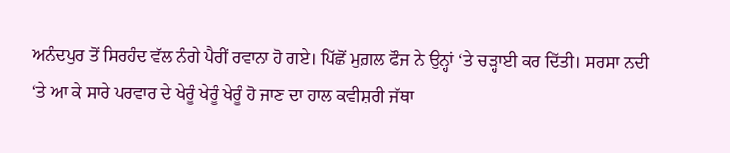ਅਨੰਦਪੁਰ ਤੋਂ ਸਿਰਹੰਦ ਵੱਲ ਨੰਗੇ ਪੈਰੀਂ ਰਵਾਨਾ ਹੋ ਗਏ। ਪਿੱਛੋਂ ਮੁਗ਼ਲ ਫੌਜ ਨੇ ਉਨ੍ਹਾਂ ‘ਤੇ ਚੜ੍ਹਾਈ ਕਰ ਦਿੱਤੀ। ਸਰਸਾ ਨਦੀ ‘ਤੇ ਆ ਕੇ ਸਾਰੇ ਪਰਵਾਰ ਦੇ ਖੇਰੂੰ ਖੇਰੂੰ ਖੇਰੂੰ ਹੋ ਜਾਣ ਦਾ ਹਾਲ ਕਵੀਸ਼ਰੀ ਜੱਥਾ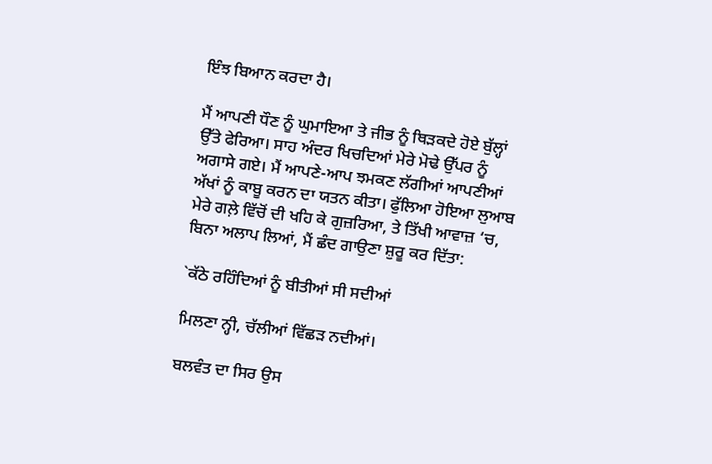ਇੰਝ ਬਿਆਨ ਕਰਦਾ ਹੈ।

ਮੈਂ ਆਪਣੀ ਧੌਣ ਨੂੰ ਘੁਮਾਇਆ ਤੇ ਜੀਭ ਨੂੰ ਥਿੜਕਦੇ ਹੋਏ ਬੁੱਲ੍ਹਾਂ ਉੱਤੇ ਫੇਰਿਆ। ਸਾਹ ਅੰਦਰ ਖਿਚਦਿਆਂ ਮੇਰੇ ਮੋਢੇ ਉੱਪਰ ਨੂੰ ਅਗਾਸੇ ਗਏ। ਮੈਂ ਆਪਣੇ-ਆਪ ਝਮਕਣ ਲੱਗੀਆਂ ਆਪਣੀਆਂ ਅੱਖਾਂ ਨੂੰ ਕਾਬੂ ਕਰਨ ਦਾ ਯਤਨ ਕੀਤਾ। ਫੁੱਲਿਆ ਹੋਇਆ ਲੁਆਬ ਮੇਰੇ ਗਲ਼ੇ ਵਿੱਚੋਂ ਦੀ ਖਹਿ ਕੇ ਗੁਜ਼ਰਿਆ, ਤੇ ਤਿੱਖੀ ਆਵਾਜ਼ ‘ਚ, ਬਿਨਾ ਅਲਾਪ ਲਿਆਂ, ਮੈਂ ਛੰਦ ਗਾਉਣਾ ਸ਼ੁਰੂ ਕਰ ਦਿੱਤਾ:

`ਕੱਠੇ ਰਹਿੰਦਿਆਂ ਨੂੰ ਬੀਤੀਆਂ ਸੀ ਸਦੀਆਂ

ਮਿਲਣਾ ਨ੍ਹੀ, ਚੱਲੀਆਂ ਵਿੱਛੜ ਨਦੀਆਂ।

ਬਲਵੰਤ ਦਾ ਸਿਰ ਉਸ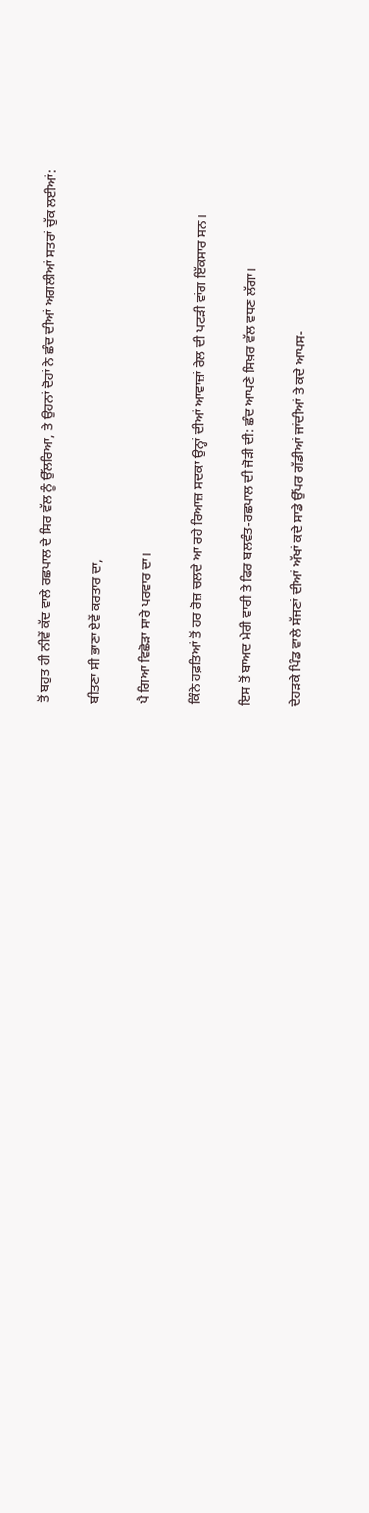ਤੋਂ ਬਹੁਤ ਹੀ ਨੀਵੇਂ ਕੱਦ ਵਾਲੇ ਰਛਪਾਲ ਦੇ ਸਿਰ ਵੱਲ ਨੂੰ ਉੱਲਰਿਆ, ਤੇ ਉਹਨਾਂ ਦੋਹਾਂ ਨੇ ਛੰਦ ਦੀਆਂ ਅਗਲੀਆਂ ਸਤਰਾਂ ਚੁੱਕ ਲਈਆਂ:

ਬੀਤਣਾ ਸੀ ਭਾਣਾ ਏਵੇਂ ਕਰਤਾਰ ਦਾ,

ਪੈ ਗਿਆ ਵਿਛੋੜਾ ਸਾਰੇ ਪਰਵਾਰ ਦਾ।

ਕਿੰਨੇ ਹਫ਼ਤਿਆਂ ਤੋਂ ਹਰ ਰੋਜ਼ ਚਲਦੇ ਆ ਰਹੇ ਰਿਆਜ਼ ਸਦਕਾ ਉਨ੍ਹਾਂ ਦੀਆਂ ਆਵਾਜ਼ਾਂ ਰੇਲ ਦੀ ਪਟੜੀ ਵਾਂਗ ਇੱਕਸਾਰ ਸਨ।

ਇਸ ਤੋਂ ਬਾਅਦ ਮੇਰੀ ਵਾਰੀ ਤੇ ਫਿਰ ਬਲਵੰਤ-ਰਛਪਾਲ ਦੀ ਜੋੜੀ ਦੀ: ਛੰਦ ਆਪਣੇ ਸਿਖ਼ਰ ਵੱਲ ਵਧਣ ਲੱਗਾ।

ਦੇਹੜਕੇ ਪਿੰਡ ਵਾਲੇ ਸੱਜਣਾਂ ਦੀਆਂ ਅੱਖਾਂ ਕਦੇ ਸਾਡੇ ਉੱਪਰ ਗੱਡੀਆਂ ਜਾਂਦੀਆਂ ਤੇ ਕਦੇ ਆਪਸ-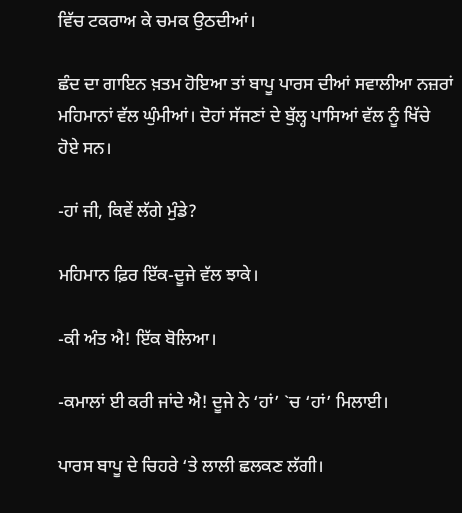ਵਿੱਚ ਟਕਰਾਅ ਕੇ ਚਮਕ ਉਠਦੀਆਂ।

ਛੰਦ ਦਾ ਗਾਇਨ ਖ਼ਤਮ ਹੋਇਆ ਤਾਂ ਬਾਪੂ ਪਾਰਸ ਦੀਆਂ ਸਵਾਲੀਆ ਨਜ਼ਰਾਂ ਮਹਿਮਾਨਾਂ ਵੱਲ ਘੁੰਮੀਆਂ। ਦੋਹਾਂ ਸੱਜਣਾਂ ਦੇ ਬੁੱਲ੍ਹ ਪਾਸਿਆਂ ਵੱਲ ਨੂੰ ਖਿੱਚੇ ਹੋਏ ਸਨ।

-ਹਾਂ ਜੀ, ਕਿਵੇਂ ਲੱਗੇ ਮੁੰਡੇ?

ਮਹਿਮਾਨ ਫ਼ਿਰ ਇੱਕ-ਦੂਜੇ ਵੱਲ ਝਾਕੇ।

-ਕੀ ਅੰਤ ਐ! ਇੱਕ ਬੋਲਿਆ।

-ਕਮਾਲਾਂ ਈ ਕਰੀ ਜਾਂਦੇ ਐ! ਦੂਜੇ ਨੇ ‘ਹਾਂ’ `ਚ ‘ਹਾਂ’ ਮਿਲਾਈ।

ਪਾਰਸ ਬਾਪੂ ਦੇ ਚਿਹਰੇ ‘ਤੇ ਲਾਲੀ ਛਲਕਣ ਲੱਗੀ।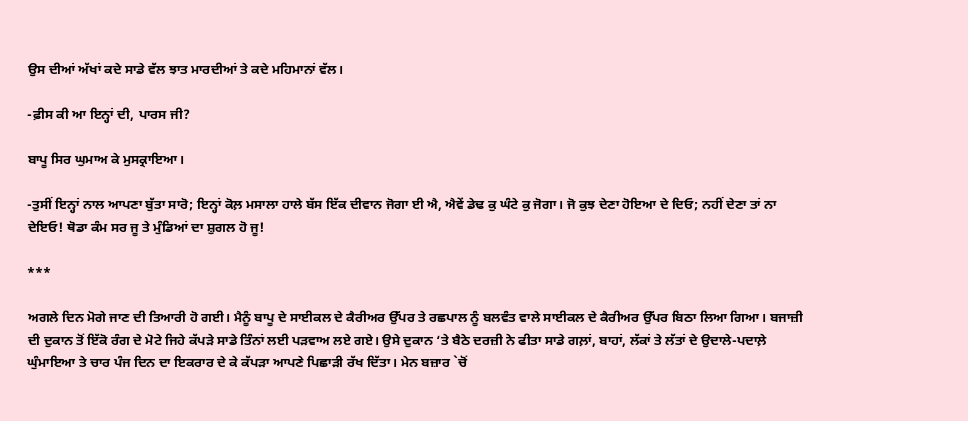ਉਸ ਦੀਆਂ ਅੱਖਾਂ ਕਦੇ ਸਾਡੇ ਵੱਲ ਝਾਤ ਮਾਰਦੀਆਂ ਤੇ ਕਦੇ ਮਹਿਮਾਨਾਂ ਵੱਲ।

-ਫ਼ੀਸ ਕੀ ਆ ਇਨ੍ਹਾਂ ਦੀ, ਪਾਰਸ ਜੀ?

ਬਾਪੂ ਸਿਰ ਘੁਮਾਅ ਕੇ ਮੁਸਕ੍ਰਾਇਆ।

-ਤੁਸੀਂ ਇਨ੍ਹਾਂ ਨਾਲ ਆਪਣਾ ਬੁੱਤਾ ਸਾਰੋ; ਇਨ੍ਹਾਂ ਕੋਲ਼ ਮਸਾਲਾ ਹਾਲੇ ਬੱਸ ਇੱਕ ਦੀਵਾਨ ਜੋਗਾ ਈ ਐ, ਐਵੇਂ ਡੇਢ ਕੁ ਘੰਟੇ ਕੁ ਜੋਗਾ। ਜੋ ਕੁਝ ਦੇਣਾ ਹੋਇਆ ਦੇ ਦਿਓ; ਨਹੀਂ ਦੇਣਾ ਤਾਂ ਨਾ ਦੇਇਓ! ਥੋਡਾ ਕੰਮ ਸਰ ਜੂ ਤੇ ਮੁੰਡਿਆਂ ਦਾ ਸ਼ੁਗਲ ਹੋ ਜੂ!

***

ਅਗਲੇ ਦਿਨ ਮੋਗੇ ਜਾਣ ਦੀ ਤਿਆਰੀ ਹੋ ਗਈ। ਮੈਨੂੰ ਬਾਪੂ ਦੇ ਸਾਈਕਲ ਦੇ ਕੈਰੀਅਰ ਉੱਪਰ ਤੇ ਰਛਪਾਲ ਨੂੰ ਬਲਵੰਤ ਵਾਲੇ ਸਾਈਕਲ ਦੇ ਕੈਰੀਅਰ ਉੱਪਰ ਬਿਠਾ ਲਿਆ ਗਿਆ। ਬਜਾਜ਼ੀ ਦੀ ਦੁਕਾਨ ਤੋਂ ਇੱਕੋ ਰੰਗ ਦੇ ਮੋਟੇ ਜਿਹੇ ਕੱਪੜੇ ਸਾਡੇ ਤਿੰਨਾਂ ਲਈ ਪੜਵਾਅ ਲਏ ਗਏ। ਉਸੇ ਦੁਕਾਨ ‘ਤੇ ਬੈਠੇ ਦਰਜ਼ੀ ਨੇ ਫੀਤਾ ਸਾਡੇ ਗਲ਼ਾਂ, ਬਾਹਾਂ, ਲੱਕਾਂ ਤੇ ਲੱਤਾਂ ਦੇ ਉਦਾਲੇ-ਪਦਾਲ਼ੇ ਘੁੰਮਾਇਆ ਤੇ ਚਾਰ ਪੰਜ ਦਿਨ ਦਾ ਇਕਰਾਰ ਦੇ ਕੇ ਕੱਪੜਾ ਆਪਣੇ ਪਿਛਾੜੀ ਰੱਖ ਦਿੱਤਾ। ਮੇਨ ਬਜ਼ਾਰ `ਚੋਂ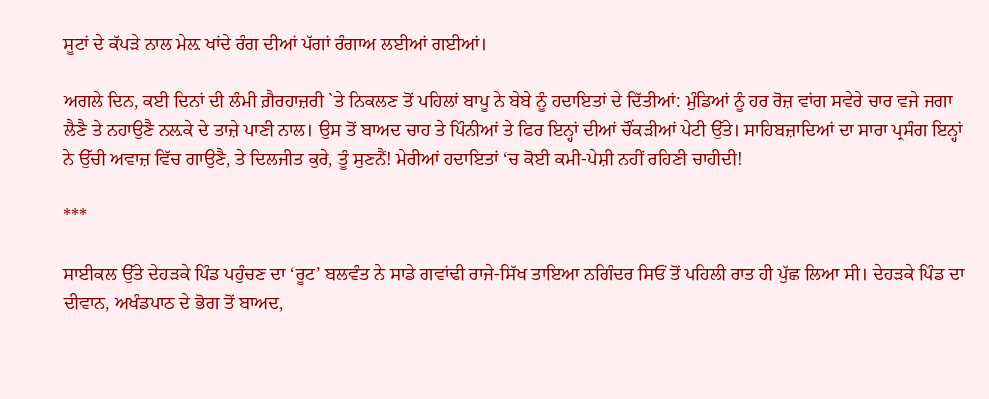ਸੂਟਾਂ ਦੇ ਕੱਪੜੇ ਨਾਲ ਮੇਲ਼ ਖਾਂਦੇ ਰੰਗ ਦੀਆਂ ਪੱਗਾਂ ਰੰਗਾਅ ਲਈਆਂ ਗਈਆਂ।

ਅਗਲੇ ਦਿਨ, ਕਈ ਦਿਨਾਂ ਦੀ ਲੰਮੀ ਗ਼ੈਰਹਾਜ਼ਰੀ `ਤੇ ਨਿਕਲਣ ਤੋਂ ਪਹਿਲਾਂ ਬਾਪੂ ਨੇ ਬੇਬੇ ਨੂੰ ਹਦਾਇਤਾਂ ਦੇ ਦਿੱਤੀਆਂ: ਮੁੰਡਿਆਂ ਨੂੰ ਹਰ ਰੋਜ਼ ਵਾਂਗ ਸਵੇਰੇ ਚਾਰ ਵਜੇ ਜਗਾ ਲੈਣੈ ਤੇ ਨਹਾਉਣੈ ਨਲ਼ਕੇ ਦੇ ਤਾਜ਼ੇ ਪਾਣੀ ਨਾਲ। ਉਸ ਤੋਂ ਬਾਅਦ ਚਾਹ ਤੇ ਪਿੰਨੀਆਂ ਤੇ ਫਿਰ ਇਨ੍ਹਾਂ ਦੀਆਂ ਚੌਂਕੜੀਆਂ ਪੇਟੀ ਉੱਤੇ। ਸਾਹਿਬਜ਼ਾਦਿਆਂ ਦਾ ਸਾਰਾ ਪ੍ਰਸੰਗ ਇਨ੍ਹਾਂ ਨੇ ਉੱਚੀ ਅਵਾਜ਼ ਵਿੱਚ ਗਾਉਣੈ, ਤੇ ਦਿਲਜੀਤ ਕੁਰੇ, ਤੂੰ ਸੁਣਨੈਂ! ਮੇਰੀਆਂ ਹਦਾਇਤਾਂ ‘ਚ ਕੋਈ ਕਮੀ-ਪੇਸ਼ੀ ਨਹੀਂ ਰਹਿਣੀ ਚਾਹੀਦੀ!

***

ਸਾਈਕਲ ਉੱਤੇ ਦੇਹੜਕੇ ਪਿੰਡ ਪਹੁੰਚਣ ਦਾ ‘ਰੂਟ’ ਬਲਵੰਤ ਨੇ ਸਾਡੇ ਗਵਾਂਢੀ ਰਾਜੇ-ਸਿੱਖ ਤਾਇਆ ਨਗਿੰਦਰ ਸਿਓਂ ਤੋਂ ਪਹਿਲੀ ਰਾਤ ਹੀ ਪੁੱਛ ਲਿਆ ਸੀ। ਦੇਹੜਕੇ ਪਿੰਡ ਦਾ ਦੀਵਾਨ, ਅਖੰਡਪਾਠ ਦੇ ਭੋਗ ਤੋਂ ਬਾਅਦ,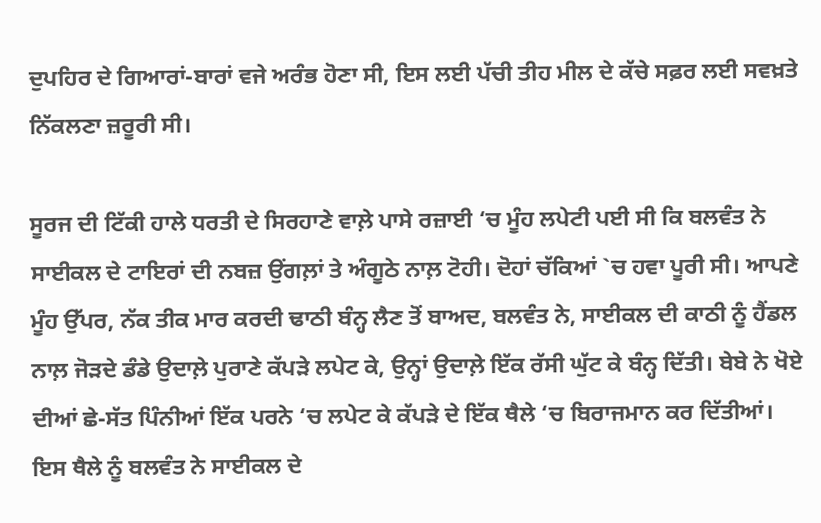ਦੁਪਹਿਰ ਦੇ ਗਿਆਰਾਂ-ਬਾਰਾਂ ਵਜੇ ਅਰੰਭ ਹੋਣਾ ਸੀ, ਇਸ ਲਈ ਪੱਚੀ ਤੀਹ ਮੀਲ ਦੇ ਕੱਚੇ ਸਫ਼ਰ ਲਈ ਸਵਖ਼ਤੇ ਨਿੱਕਲਣਾ ਜ਼ਰੂਰੀ ਸੀ।

ਸੂਰਜ ਦੀ ਟਿੱਕੀ ਹਾਲੇ ਧਰਤੀ ਦੇ ਸਿਰਹਾਣੇ ਵਾਲ਼ੇ ਪਾਸੇ ਰਜ਼ਾਈ ‘ਚ ਮੂੰਹ ਲਪੇਟੀ ਪਈ ਸੀ ਕਿ ਬਲਵੰਤ ਨੇ ਸਾਈਕਲ ਦੇ ਟਾਇਰਾਂ ਦੀ ਨਬਜ਼ ਉਂਗਲ਼ਾਂ ਤੇ ਅੰਗੂਠੇ ਨਾਲ਼ ਟੋਹੀ। ਦੋਹਾਂ ਚੱਕਿਆਂ `ਚ ਹਵਾ ਪੂਰੀ ਸੀ। ਆਪਣੇ ਮੂੰਹ ਉੱਪਰ, ਨੱਕ ਤੀਕ ਮਾਰ ਕਰਦੀ ਢਾਠੀ ਬੰਨ੍ਹ ਲੈਣ ਤੋਂ ਬਾਅਦ, ਬਲਵੰਤ ਨੇ, ਸਾਈਕਲ ਦੀ ਕਾਠੀ ਨੂੰ ਹੈਂਡਲ ਨਾਲ਼ ਜੋੜਦੇ ਡੰਡੇ ਉਦਾਲ਼ੇ ਪੁਰਾਣੇ ਕੱਪੜੇ ਲਪੇਟ ਕੇ, ਉਨ੍ਹਾਂ ਉਦਾਲ਼ੇ ਇੱਕ ਰੱਸੀ ਘੁੱਟ ਕੇ ਬੰਨ੍ਹ ਦਿੱਤੀ। ਬੇਬੇ ਨੇ ਖੋਏ ਦੀਆਂ ਛੇ-ਸੱਤ ਪਿੰਨੀਆਂ ਇੱਕ ਪਰਨੇ ‘ਚ ਲਪੇਟ ਕੇ ਕੱਪੜੇ ਦੇ ਇੱਕ ਥੈਲੇ ‘ਚ ਬਿਰਾਜਮਾਨ ਕਰ ਦਿੱਤੀਆਂ। ਇਸ ਥੈਲੇ ਨੂੰ ਬਲਵੰਤ ਨੇ ਸਾਈਕਲ ਦੇ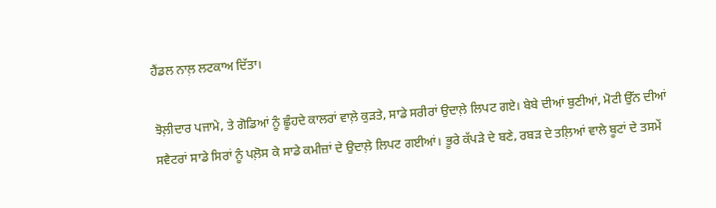ਹੈਂਡਲ ਨਾਲ਼ ਲਟਕਾਅ ਦਿੱਤਾ।

ਝੋਲ਼ੀਦਾਰ ਪਜਾਮੇ, ਤੇ ਗੋਡਿਆਂ ਨੂੰ ਛੂੰਹਦੇ ਕਾਲਰਾਂ ਵਾਲ਼ੇ ਕੁੜਤੇ, ਸਾਡੇ ਸਰੀਰਾਂ ਉਦਾਲ਼ੇ ਲਿਪਟ ਗਏ। ਬੇਬੇ ਦੀਆਂ ਬੁਣੀਆਂ, ਮੋਟੀ ਉੱਨ ਦੀਆਂ ਸਵੈਟਰਾਂ ਸਾਡੇ ਸਿਰਾਂ ਨੂੰ ਪਲ਼ੋਸ ਕੇ ਸਾਡੇ ਕਮੀਜ਼ਾਂ ਦੇ ਉਦਾਲ਼ੇ ਲਿਪਟ ਗਈਆਂ। ਭੂਰੇ ਕੱਪੜੇ ਦੇ ਬਣੇ, ਰਬੜ ਦੇ ਤਲ਼ਿਆਂ ਵਾਲੇ ਬੂਟਾਂ ਦੇ ਤਸਮੇਂ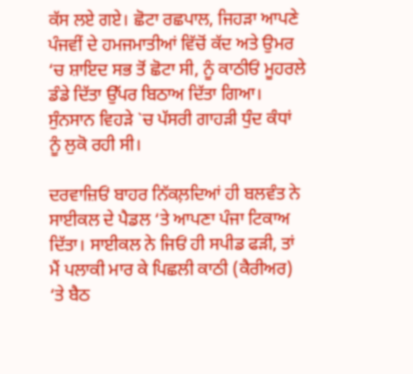ਕੱਸ ਲਏ ਗਏ। ਛੋਟਾ ਰਛਪਾਲ, ਜਿਹੜਾ ਆਪਣੇ ਪੰਜਵੀਂ ਦੇ ਹਮਜਮਾਤੀਆਂ ਵਿੱਚੋਂ ਕੱਦ ਅਤੇ ਉਮਰ ‘ਚ ਸ਼ਾਇਦ ਸਭ ਤੋਂ ਛੋਟਾ ਸੀ, ਨੂੰ ਕਾਠੀਓਂ ਮੂਹਰਲੇ ਡੰਡੇ ਦਿੱਤਾ ਉੱਪਰ ਬਿਠਾਅ ਦਿੱਤਾ ਗਿਆ। ਸੁੰਨਸਾਨ ਵਿਹੜੇ `ਚ ਪੱਸਰੀ ਗਾਹੜੀ ਧੁੰਦ ਕੰਧਾਂ ਨੂੰ ਲੁਕੋ ਰਹੀ ਸੀ।

ਦਰਵਾਜ਼ਿਓਂ ਬਾਹਰ ਨਿੱਕਲ਼ਦਿਆਂ ਹੀ ਬਲਵੰਤ ਨੇ ਸਾਈਕਲ ਦੇ ਪੈਡਲ ‘ਤੇ ਆਪਣਾ ਪੰਜਾ ਟਿਕਾਅ ਦਿੱਤਾ। ਸਾਈਕਲ ਨੇ ਜਿਓਂ ਹੀ ਸਪੀਡ ਫੜੀ, ਤਾਂ ਮੈਂ ਪਲਾਕੀ ਮਾਰ ਕੇ ਪਿਛਲੀ ਕਾਠੀ (ਕੈਰੀਅਰ) ‘ਤੇ ਬੈਠ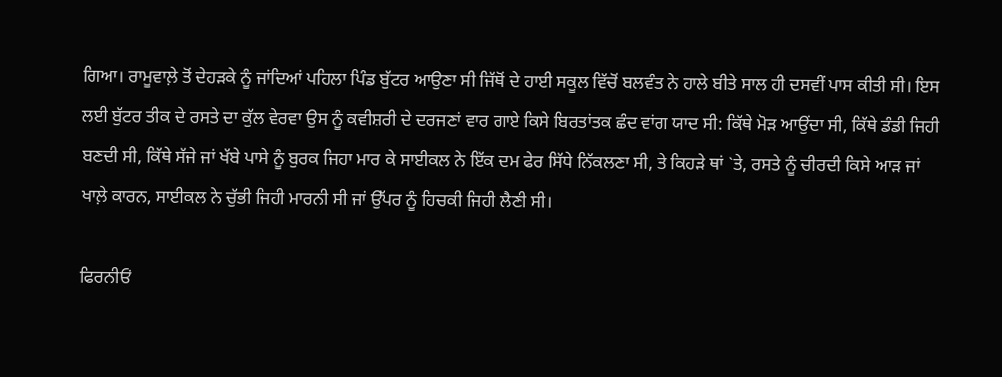ਗਿਆ। ਰਾਮੂਵਾਲ਼ੇ ਤੋਂ ਦੇਹੜਕੇ ਨੂੰ ਜਾਂਦਿਆਂ ਪਹਿਲਾ ਪਿੰਡ ਬੁੱਟਰ ਆਉਣਾ ਸੀ ਜਿੱਥੋਂ ਦੇ ਹਾਈ ਸਕੂਲ ਵਿੱਚੋਂ ਬਲਵੰਤ ਨੇ ਹਾਲੇ ਬੀਤੇ ਸਾਲ ਹੀ ਦਸਵੀਂ ਪਾਸ ਕੀਤੀ ਸੀ। ਇਸ ਲਈ ਬੁੱਟਰ ਤੀਕ ਦੇ ਰਸਤੇ ਦਾ ਕੁੱਲ ਵੇਰਵਾ ਉਸ ਨੂੰ ਕਵੀਸ਼ਰੀ ਦੇ ਦਰਜਣਾਂ ਵਾਰ ਗਾਏ ਕਿਸੇ ਬਿਰਤਾਂਤਕ ਛੰਦ ਵਾਂਗ ਯਾਦ ਸੀ: ਕਿੱਥੇ ਮੋੜ ਆਉਂਦਾ ਸੀ, ਕਿੱਥੇ ਡੰਡੀ ਜਿਹੀ ਬਣਦੀ ਸੀ, ਕਿੱਥੇ ਸੱਜੇ ਜਾਂ ਖੱਬੇ ਪਾਸੇ ਨੂੰ ਬੁਰਕ ਜਿਹਾ ਮਾਰ ਕੇ ਸਾਈਕਲ ਨੇ ਇੱਕ ਦਮ ਫੇਰ ਸਿੱਧੇ ਨਿੱਕਲਣਾ ਸੀ, ਤੇ ਕਿਹੜੇ ਥਾਂ `ਤੇ, ਰਸਤੇ ਨੂੰ ਚੀਰਦੀ ਕਿਸੇ ਆੜ ਜਾਂ ਖਾਲ਼ੇ ਕਾਰਨ, ਸਾਈਕਲ ਨੇ ਚੁੱਭੀ ਜਿਹੀ ਮਾਰਨੀ ਸੀ ਜਾਂ ਉੱਪਰ ਨੂੰ ਹਿਚਕੀ ਜਿਹੀ ਲੈਣੀ ਸੀ।

ਫਿਰਨੀਓਂ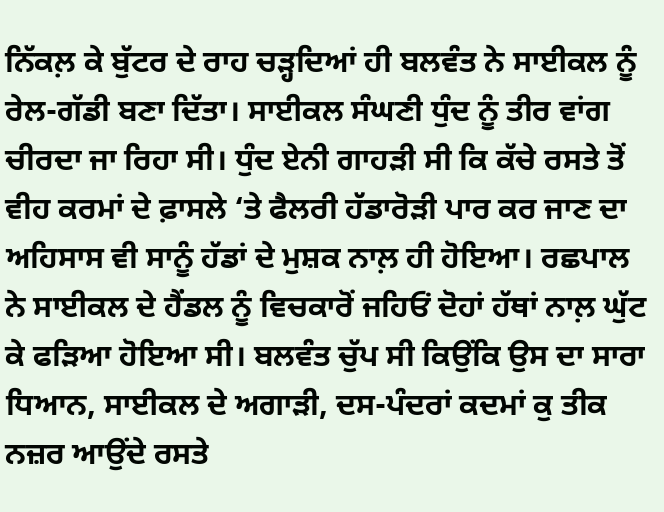ਨਿੱਕਲ਼ ਕੇ ਬੁੱਟਰ ਦੇ ਰਾਹ ਚੜ੍ਹਦਿਆਂ ਹੀ ਬਲਵੰਤ ਨੇ ਸਾਈਕਲ ਨੂੰ ਰੇਲ-ਗੱਡੀ ਬਣਾ ਦਿੱਤਾ। ਸਾਈਕਲ ਸੰਘਣੀ ਧੁੰਦ ਨੂੰ ਤੀਰ ਵਾਂਗ ਚੀਰਦਾ ਜਾ ਰਿਹਾ ਸੀ। ਧੁੰਦ ਏਨੀ ਗਾਹੜੀ ਸੀ ਕਿ ਕੱਚੇ ਰਸਤੇ ਤੋਂ ਵੀਹ ਕਰਮਾਂ ਦੇ ਫ਼ਾਸਲੇ ‘ਤੇ ਫੈਲਰੀ ਹੱਡਾਰੋੜੀ ਪਾਰ ਕਰ ਜਾਣ ਦਾ ਅਹਿਸਾਸ ਵੀ ਸਾਨੂੰ ਹੱਡਾਂ ਦੇ ਮੁਸ਼ਕ ਨਾਲ਼ ਹੀ ਹੋਇਆ। ਰਛਪਾਲ ਨੇ ਸਾਈਕਲ ਦੇ ਹੈਂਡਲ ਨੂੰ ਵਿਚਕਾਰੋਂ ਜਹਿਓਂ ਦੋਹਾਂ ਹੱਥਾਂ ਨਾਲ਼ ਘੁੱਟ ਕੇ ਫੜਿਆ ਹੋਇਆ ਸੀ। ਬਲਵੰਤ ਚੁੱਪ ਸੀ ਕਿਉਂਕਿ ਉਸ ਦਾ ਸਾਰਾ ਧਿਆਨ, ਸਾਈਕਲ ਦੇ ਅਗਾੜੀ, ਦਸ-ਪੰਦਰਾਂ ਕਦਮਾਂ ਕੁ ਤੀਕ ਨਜ਼ਰ ਆਉਂਦੇ ਰਸਤੇ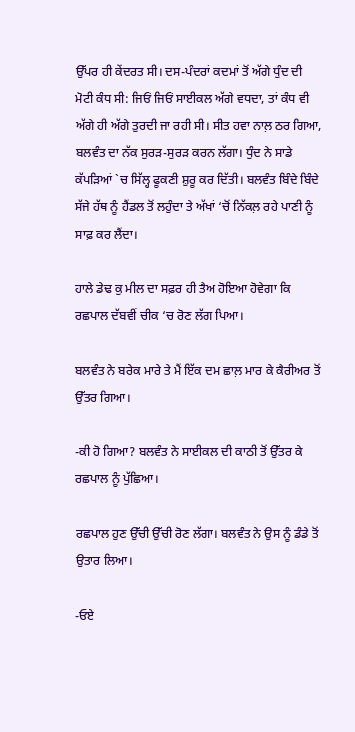ਉੱਪਰ ਹੀ ਕੇਂਦਰਤ ਸੀ। ਦਸ-ਪੰਦਰਾਂ ਕਦਮਾਂ ਤੋਂ ਅੱਗੇ ਧੁੰਦ ਦੀ ਮੋਟੀ ਕੰਧ ਸੀ: ਜਿਓਂ ਜਿਓਂ ਸਾਈਕਲ ਅੱਗੇ ਵਧਦਾ, ਤਾਂ ਕੰਧ ਵੀ ਅੱਗੇ ਹੀ ਅੱਗੇ ਤੁਰਦੀ ਜਾ ਰਹੀ ਸੀ। ਸੀਤ ਹਵਾ ਨਾਲ਼ ਠਰ ਗਿਆ, ਬਲਵੰਤ ਦਾ ਨੱਕ ਸੁਰੜ-ਸੁਰੜ ਕਰਨ ਲੱਗਾ। ਧੁੰਦ ਨੇ ਸਾਡੇ ਕੱਪੜਿਆਂ `ਚ ਸਿੱਲ੍ਹ ਫੂਕਣੀ ਸ਼ੁਰੂ ਕਰ ਦਿੱਤੀ। ਬਲਵੰਤ ਬਿੰਦੇ ਬਿੰਦੇ ਸੱਜੇ ਹੱਥ ਨੂੰ ਹੈਂਡਲ ਤੋਂ ਲਹੁੰਦਾ ਤੇ ਅੱਖਾਂ ‘ਚੋਂ ਨਿੱਕਲ਼ ਰਹੇ ਪਾਣੀ ਨੂੰ ਸਾਫ਼ ਕਰ ਲੈਂਦਾ।

ਹਾਲੇ ਡੇਢ ਕੁ ਮੀਲ ਦਾ ਸਫ਼ਰ ਹੀ ਤੈਅ ਹੋਇਆ ਹੋਵੇਗਾ ਕਿ ਰਛਪਾਲ ਦੱਬਵੀਂ ਚੀਕ ‘ਚ ਰੋਣ ਲੱਗ ਪਿਆ।

ਬਲਵੰਤ ਨੇ ਬਰੇਕ ਮਾਰੇ ਤੇ ਮੈਂ ਇੱਕ ਦਮ ਛਾਲ਼ ਮਾਰ ਕੇ ਕੈਰੀਅਰ ਤੋਂ ਉੱਤਰ ਗਿਆ।

-ਕੀ ਹੋ ਗਿਆ? ਬਲਵੰਤ ਨੇ ਸਾਈਕਲ ਦੀ ਕਾਠੀ ਤੋਂ ਉੱਤਰ ਕੇ ਰਛਪਾਲ ਨੂੰ ਪੁੱਛਿਆ।

ਰਛਪਾਲ ਹੁਣ ਉੱਚੀ ਉੱਚੀ ਰੋਣ ਲੱਗਾ। ਬਲਵੰਤ ਨੇ ਉਸ ਨੂੰ ਡੰਡੇ ਤੋਂ ਉਤਾਰ ਲਿਆ।

-ਓਏ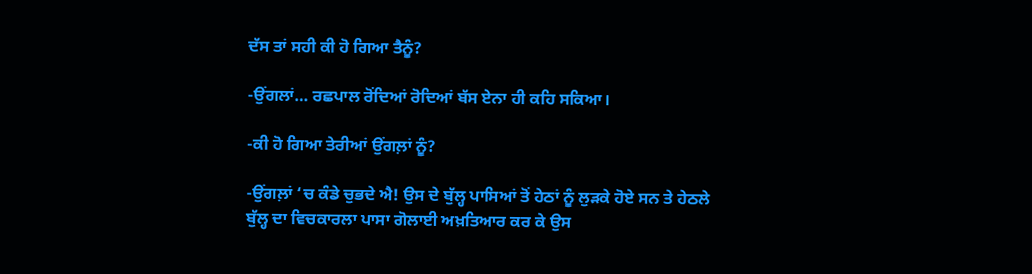ਦੱਸ ਤਾਂ ਸਹੀ ਕੀ ਹੋ ਗਿਆ ਤੈਨੂੰ?

-ਉਂਗਲਾਂ… ਰਛਪਾਲ ਰੋਂਦਿਆਂ ਰੋਦਿਆਂ ਬੱਸ ਏਨਾ ਹੀ ਕਹਿ ਸਕਿਆ।

-ਕੀ ਹੋ ਗਿਆ ਤੇਰੀਆਂ ਉਂਗਲ਼ਾਂ ਨੂੰ?

-ਉਂਗਲ਼ਾਂ ‘ਚ ਕੰਡੇ ਚੁਭਦੇ ਐ! ਉਸ ਦੇ ਬੁੱਲ੍ਹ ਪਾਸਿਆਂ ਤੋਂ ਹੇਠਾਂ ਨੂੰ ਲੁੜਕੇ ਹੋਏ ਸਨ ਤੇ ਹੇਠਲੇ ਬੁੱਲ੍ਹ ਦਾ ਵਿਚਕਾਰਲਾ ਪਾਸਾ ਗੋਲਾਈ ਅਖ਼ਤਿਆਰ ਕਰ ਕੇ ਉਸ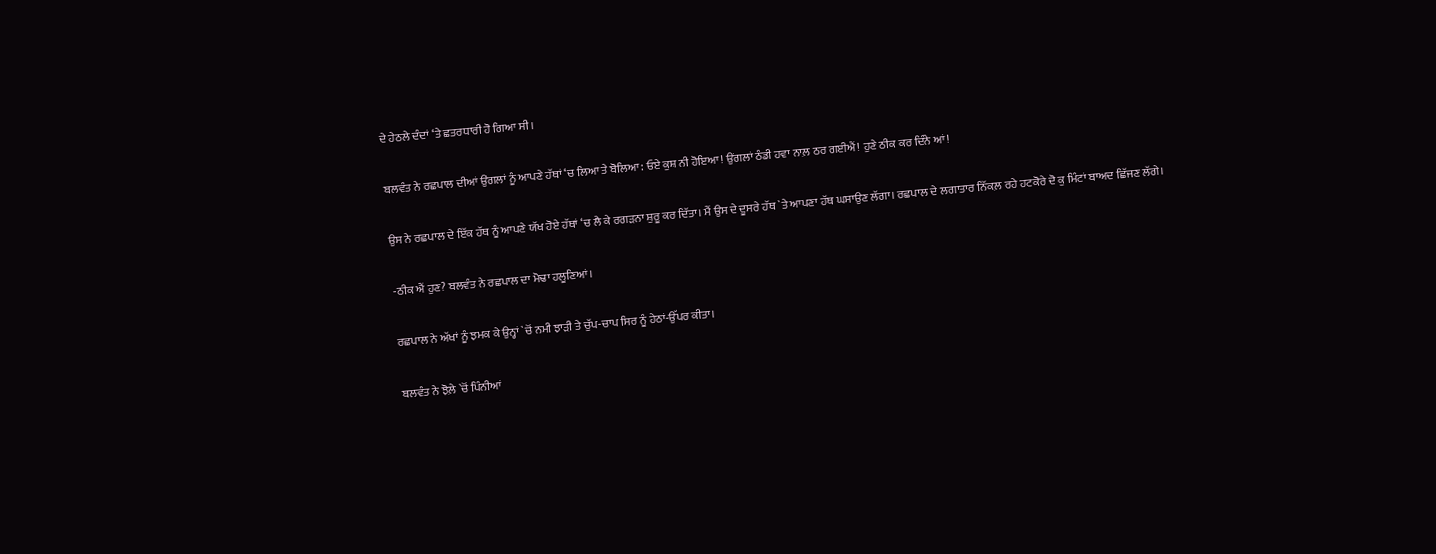ਦੇ ਹੇਠਲੇ ਦੰਦਾਂ ‘ਤੇ ਛਤਰਧਾਰੀ ਹੋ ਗਿਆ ਸੀ।

ਬਲਵੰਤ ਨੇ ਰਛਪਾਲ ਦੀਆਂ ਉਂਗਲਾਂ ਨੂੰ ਆਪਣੇ ਹੱਥਾਂ ‘ਚ ਲਿਆ ਤੇ ਬੋਲਿਆ: ਓਏ ਕੁਸ਼ ਨੀ ਹੋਇਆ! ਉਂਗਲਾਂ ਠੰਡੀ ਹਵਾ ਨਾਲ਼ ਠਰ ਗਈਐਂ! ਹੁਣੇ ਠੀਕ ਕਰ ਦਿੰਨੇ ਆਂ!

ਉਸ ਨੇ ਰਛਪਾਲ ਦੇ ਇੱਕ ਹੱਥ ਨੂੰ ਆਪਣੇ ਯੱਖ ਹੋਏ ਹੱਥਾਂ ‘ਚ ਲੈ ਕੇ ਰਗੜਨਾ ਸ਼ੁਰੂ ਕਰ ਦਿੱਤਾ। ਮੈਂ ਉਸ ਦੇ ਦੂਸਰੇ ਹੱਥ `ਤੇ ਆਪਣਾ ਹੱਥ ਘਸਾਉਣ ਲੱਗਾ। ਰਛਪਾਲ ਦੇ ਲਗਾਤਾਰ ਨਿੱਕਲ਼ ਰਹੇ ਹਟਕੋਰੇ ਦੋ ਕੁ ਮਿੰਟਾਂ ਬਾਅਦ ਛਿੱਜਣ ਲੱਗੇ।

-ਠੀਕ ਐਂ ਹੁਣ? ਬਲਵੰਤ ਨੇ ਰਛਪਾਲ ਦਾ ਮੋਢਾ ਹਲੂਣਿਆਂ।

ਰਛਪਾਲ ਨੇ ਅੱਖਾਂ ਨੂੰ ਝਮਕ ਕੇ ਉਨ੍ਹਾਂ `ਚੋਂ ਨਮੀ ਝਾੜੀ ਤੇ ਚੁੱਪ-ਚਾਪ ਸਿਰ ਨੂੰ ਹੇਠਾਂ-ਉੱਪਰ ਕੀਤਾ।

ਬਲਵੰਤ ਨੇ ਝੋਲ਼ੇ `ਚੋਂ ਪਿੰਨੀਆਂ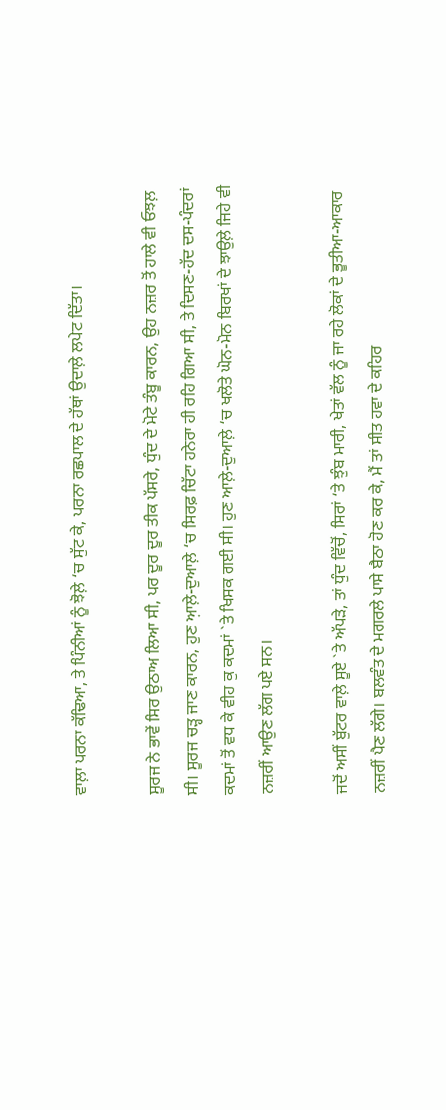ਵਾਲ਼ਾ ਪਰਨਾ ਕੱਢਿਆ, ਤੇ ਪਿੰਨੀਆਂ ਨੂੰ ਝੋਲ਼ੇ ‘ਚ ਸੁੱਟ ਕੇ, ਪਰਨਾ ਰਛਪਾਲ ਦੇ ਹੱਥਾਂ ਉਦਾਲ਼ੇ ਲਪੇਟ ਦਿੱਤਾ।

ਸੂਰਜ ਨੇ ਭਾਵੇਂ ਸਿਰ ਉਠਾਅ ਲਿਆ ਸੀ, ਪਰ ਦੂਰ ਦੂਰ ਤੀਕ ਪੱਸਰੇ, ਧੁੰਦ ਦੇ ਮੋਟੇ ਤੰਬੂ ਕਾਰਨ, ਉਹ ਨਜ਼ਰ ਤੋਂ ਹਾਲੇ ਵੀ ਓਝਲ਼ ਸੀ। ਸੂਰਜ ਚੜ੍ਹ ਜਾਣ ਕਾਰਨ, ਹੁਣ ਆ਼ਲ਼ੇ-ਦੁਆਲ਼ੇ ‘ਚ ਸਿਰਫ਼ ਚਿੱਟਾ ਹਨੇਰਾ ਹੀ ਰਹਿ ਗਿਆ ਸੀ, ਤੇ ਦਿਸਣ-ਹੱਦ ਦਸ-ਪੰਦਰਾਂ ਕਦਮਾਂ ਤੋਂ ਵਧ ਕੇ ਵੀਹ ਕੁ ਕਦਮਾਂ `ਤੇ ਖਿਸਕ ਗਈ ਸੀ। ਹੁਣ ਆਲ਼ੇ-ਦੁਆਲ਼ੇ ‘ਚ ਖਲੋਤੇ ਘੋਨ-ਮੋਨ ਬਿਰਖਾਂ ਦੇ ਝਾਉਲ਼ੇ ਜਿਹੇ ਵੀ ਨਜ਼ਰੀਂ ਆਉਣ ਲੱਗ ਪਏ ਸਨ।

ਜਦੋਂ ਅਸੀਂ ਬੁੱਟਰ ਵਾਲ਼ੇ ਸੂਏ `ਤੇ ਅੱਪੜੇ, ਤਾਂ ਧੁੰਦ ਵਿੱਚੋਂ, ਸਿਰਾਂ ‘ਤੇ ਝੁੰਬ ਮਾਰੀ, ਖੇਤਾਂ ਵੱਲ ਨੂੰ ਜਾ ਰਹੇ ਲੋਕਾਂ ਦੇ ਭੂਤੀਆ-ਆਕਾਰ ਨਜ਼ਰੀਂ ਪੈਣ ਲੱਗੇ। ਬਲਵੰਤ ਦੇ ਮਗਰਲੇ ਪਾਸੇ ਬੈਠਾ ਹੋਣ ਕਰ ਕੇ, ਮੈਂ ਤਾਂ ਸੀਤ ਹਵਾ ਦੇ ਕਹਿਰ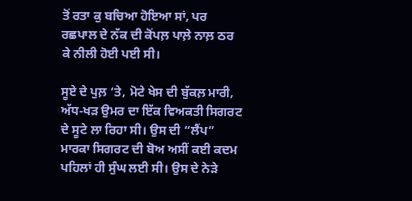ਤੋਂ ਰਤਾ ਕੁ ਬਚਿਆ ਹੋਇਆ ਸਾਂ, ਪਰ ਰਛਪਾਲ ਦੇ ਨੱਕ ਦੀ ਕੋਂਪਲ਼ ਪਾਲ਼ੇ ਨਾਲ਼ ਠਰ ਕੇ ਨੀਲੀ ਹੋਈ ਪਈ ਸੀ।

ਸੂਏ ਦੇ ਪੁਲ਼ ‘ਤੇ, ਮੋਟੇ ਖੇਸ ਦੀ ਬੁੱਕਲ਼ ਮਾਰੀ, ਅੱਧ-ਖੜ ਉਮਰ ਦਾ ਇੱਕ ਵਿਅਕਤੀ ਸਿਗਰਟ ਦੇ ਸੂਟੇ ਲਾ ਰਿਹਾ ਸੀ। ਉਸ ਦੀ “ਲੈਂਪ” ਮਾਰਕਾ ਸਿਗਰਟ ਦੀ ਬੋਅ ਅਸੀਂ ਕਈ ਕਦਮ ਪਹਿਲਾਂ ਹੀ ਸੁੰਘ ਲਈ ਸੀ। ਉਸ ਦੇ ਨੇੜੇ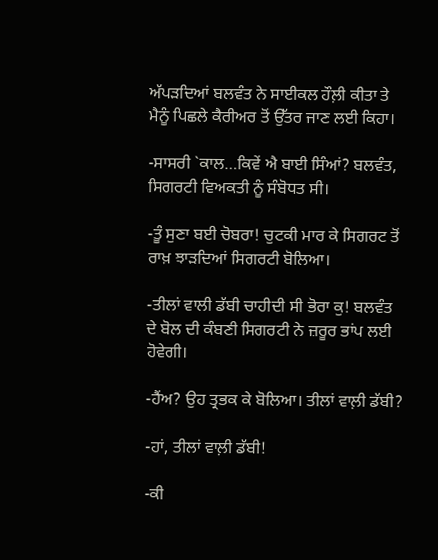ਅੱਪੜਦਿਆਂ ਬਲਵੰਤ ਨੇ ਸਾਈਕਲ ਹੌਲ਼ੀ ਕੀਤਾ ਤੇ ਮੈਨੂੰ ਪਿਛਲੇ ਕੈਰੀਅਰ ਤੋਂ ਉੱਤਰ ਜਾਣ ਲਈ ਕਿਹਾ।

-ਸਾਸਰੀ `ਕਾਲ…ਕਿਵੇਂ ਐ ਬਾਈ ਸਿੰਆਂ? ਬਲਵੰਤ, ਸਿਗਰਟੀ ਵਿਅਕਤੀ ਨੂੰ ਸੰਬੋਧਤ ਸੀ।

-ਤੂੰ ਸੁਣਾ ਬਈ ਚੋਬਰਾ! ਚੁਟਕੀ ਮਾਰ ਕੇ ਸਿਗਰਟ ਤੋਂ ਰਾਖ਼ ਝਾੜਦਿਆਂ ਸਿਗਰਟੀ ਬੋਲਿਆ।

-ਤੀਲਾਂ ਵਾਲੀ ਡੱਬੀ ਚਾਹੀਦੀ ਸੀ ਭੋਰਾ ਕੁ! ਬਲਵੰਤ ਦੇ ਬੋਲ ਦੀ ਕੰਬਣੀ ਸਿਗਰਟੀ ਨੇ ਜ਼ਰੂਰ ਭਾਂਪ ਲਈ ਹੋਵੇਗੀ।

-ਹੈਂਅ? ਉਹ ਤ੍ਰਭਕ ਕੇ ਬੋਲਿਆ। ਤੀਲਾਂ ਵਾਲ਼ੀ ਡੱਬੀ?

-ਹਾਂ, ਤੀਲਾਂ ਵਾਲ਼ੀ ਡੱਬੀ!

-ਕੀ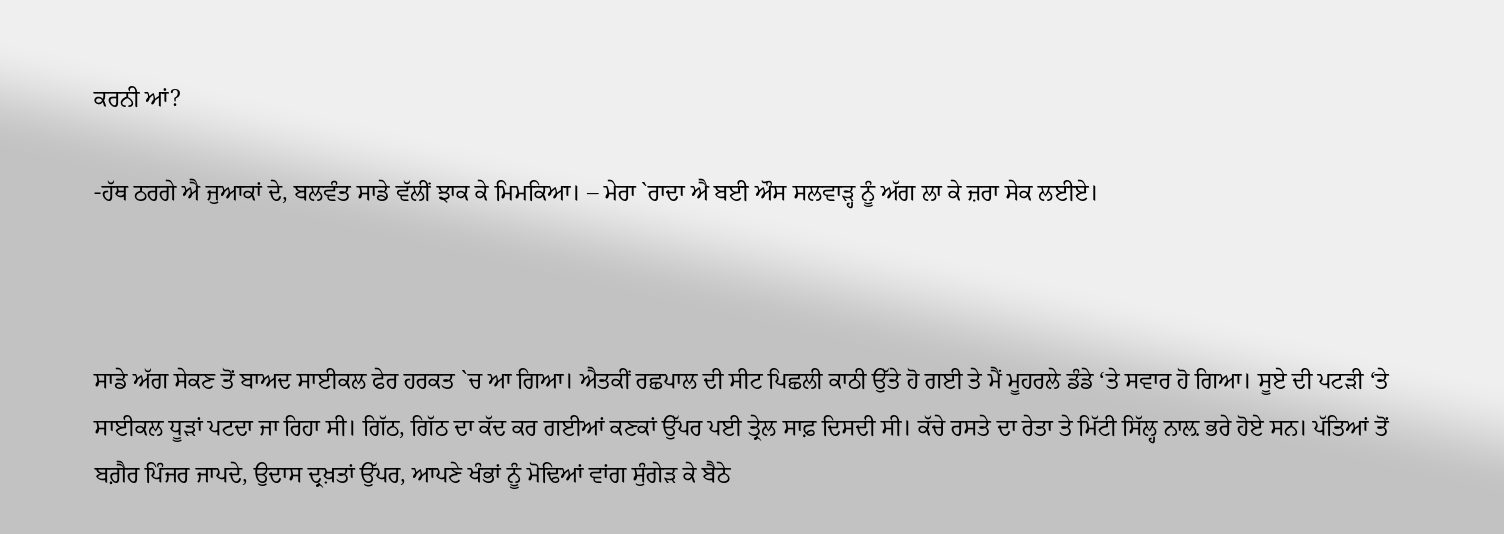ਕਰਨੀ ਆਂ?

-ਹੱਥ ਠਰਗੇ ਐ ਜੁਆਕਾਂ ਦੇ, ਬਲਵੰਤ ਸਾਡੇ ਵੱਲੀਂ ਝਾਕ ਕੇ ਮਿਮਕਿਆ। – ਮੇਰਾ `ਰਾਦਾ ਐ ਬਈ ਔਸ ਸਲਵਾੜ੍ਹ ਨੂੰ ਅੱਗ ਲਾ ਕੇ ਜ਼ਰਾ ਸੇਕ ਲਈਏ।



ਸਾਡੇ ਅੱਗ ਸੇਕਣ ਤੋਂ ਬਾਅਦ ਸਾਈਕਲ ਫੇਰ ਹਰਕਤ `ਚ ਆ ਗਿਆ। ਐਤਕੀਂ ਰਛਪਾਲ ਦੀ ਸੀਟ ਪਿਛਲੀ ਕਾਠੀ ਉੱਤੇ ਹੋ ਗਈ ਤੇ ਮੈਂ ਮੂਹਰਲੇ ਡੰਡੇ ‘ਤੇ ਸਵਾਰ ਹੋ ਗਿਆ। ਸੂਏ ਦੀ ਪਟੜੀ ‘ਤੇ ਸਾਈਕਲ ਧੂੜਾਂ ਪਟਦਾ ਜਾ ਰਿਹਾ ਸੀ। ਗਿੱਠ, ਗਿੱਠ ਦਾ ਕੱਦ ਕਰ ਗਈਆਂ ਕਣਕਾਂ ਉੱਪਰ ਪਈ ਤ੍ਰੇਲ ਸਾਫ਼ ਦਿਸਦੀ ਸੀ। ਕੱਚੇ ਰਸਤੇ ਦਾ ਰੇਤਾ ਤੇ ਮਿੱਟੀ ਸਿੱਲ੍ਹ ਨਾਲ਼ ਭਰੇ ਹੋਏ ਸਨ। ਪੱਤਿਆਂ ਤੋਂ ਬਗ਼ੈਰ ਪਿੰਜਰ ਜਾਪਦੇ, ਉਦਾਸ ਦ੍ਰਖ਼ਤਾਂ ਉੱਪਰ, ਆਪਣੇ ਖੰਭਾਂ ਨੂੰ ਮੋਢਿਆਂ ਵਾਂਗ ਸੁੰਗੇੜ ਕੇ ਬੈਠੇ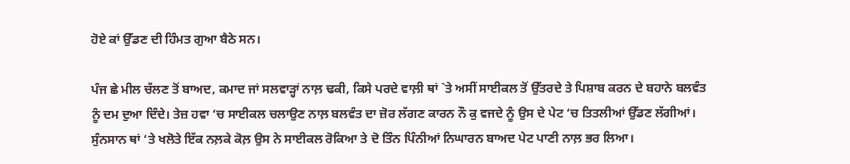ਹੋਏ ਕਾਂ ਉੱਡਣ ਦੀ ਹਿੰਮਤ ਗੁਆ ਬੈਠੇ ਸਨ।

ਪੰਜ ਛੇ ਮੀਲ ਚੱਲਣ ਤੋਂ ਬਾਅਦ, ਕਮਾਦ ਜਾਂ ਸਲਵਾੜ੍ਹਾਂ ਨਾਲ਼ ਢਕੀ, ਕਿਸੇ ਪਰਦੇ ਵਾਲ਼ੀ ਥਾਂ `ਤੇ ਅਸੀਂ ਸਾਈਕਲ ਤੋਂ ਉੱਤਰਦੇ ਤੇ ਪਿਸ਼ਾਬ ਕਰਨ ਦੇ ਬਹਾਨੇ ਬਲਵੰਤ ਨੂੰ ਦਮ ਦੁਆ ਦਿੰਦੇ। ਤੇਜ਼ ਹਵਾ ‘ਚ ਸਾਈਕਲ ਚਲਾਉਣ ਨਾਲ਼ ਬਲਵੰਤ ਦਾ ਜ਼ੋਰ ਲੱਗਣ ਕਾਰਨ ਨੌ ਕੁ ਵਜਦੇ ਨੂੰ ਉਸ ਦੇ ਪੇਟ ‘ਚ ਤਿਤਲੀਆਂ ਉੱਡਣ ਲੱਗੀਆਂ। ਸੁੰਨਸਾਨ ਥਾਂ ‘ਤੇ ਖਲੋਤੇ ਇੱਕ ਨਲ਼ਕੇ ਕੋਲ਼ ਉਸ ਨੇ ਸਾਈਕਲ ਰੋਕਿਆ ਤੇ ਦੋ ਤਿੰਨ ਪਿੰਨੀਆਂ ਨਿਘਾਰਨ ਬਾਅਦ ਪੇਟ ਪਾਣੀ ਨਾਲ਼ ਭਰ ਲਿਆ।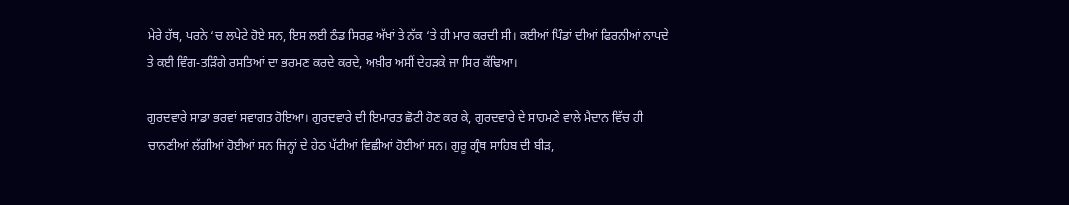ਮੇਰੇ ਹੱਥ, ਪਰਨੇ ‘ਚ ਲਪੇਟੇ ਹੋਏ ਸਨ, ਇਸ ਲਈ ਠੰਡ ਸਿਰਫ਼ ਅੱਖਾਂ ਤੇ ਨੱਕ ‘ਤੇ ਹੀ ਮਾਰ ਕਰਦੀ ਸੀ। ਕਈਆਂ ਪਿੰਡਾਂ ਦੀਆਂ ਫਿਰਨੀਆਂ ਨਾਪਦੇ ਤੇ ਕਈ ਵਿੰਗ-ਤੜਿੰਗੇ ਰਸਤਿਆਂ ਦਾ ਭਰਮਣ ਕਰਦੇ ਕਰਦੇ, ਅਖ਼ੀਰ ਅਸੀਂ ਦੇਹੜਕੇ ਜਾ ਸਿਰ ਕੱਢਿਆ।

ਗੁਰਦਵਾਰੇ ਸਾਡਾ ਭਰਵਾਂ ਸਵਾਗਤ ਹੋਇਆ। ਗੁਰਦਵਾਰੇ ਦੀ ਇਮਾਰਤ ਛੋਟੀ ਹੋਣ ਕਰ ਕੇ, ਗੁਰਦਵਾਰੇ ਦੇ ਸਾਹਮਣੇ ਵਾਲੇ ਮੈਦਾਨ ਵਿੱਚ ਹੀ ਚਾਨਣੀਆਂ ਲੱਗੀਆਂ ਹੋਈਆਂ ਸਨ ਜਿਨ੍ਹਾਂ ਦੇ ਹੇਠ ਪੱਟੀਆਂ ਵਿਛੀਆਂ ਹੋਈਆਂ ਸਨ। ਗੁਰੂ ਗ੍ਰੰਥ ਸਾਹਿਬ ਦੀ ਬੀੜ,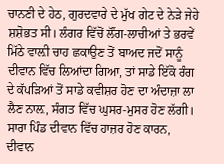ਚਾਨਣੀ ਦੇ ਹੇਠ, ਗੁਰਦਵਾਰੇ ਦੇ ਮੁੱਖ ਗੇਟ ਦੇ ਨੇੜੇ ਜੇਹੇ ਸ਼ਸ਼ੋਭਤ ਸੀ। ਲੰਗਰ ਵਿੱਚੋਂ ਲੌਂਗ-ਲਾਚੀਆਂ ਤੇ ਭਰਵੇਂ ਮਿੱਠੇ ਵਾਲ਼ੀ ਚਾਹ ਛਕਾਉਣ ਤੋਂ ਬਾਅਦ ਜਦੋਂ ਸਾਨੂੰ ਦੀਵਾਨ ਵਿੱਚ ਲਿਆਂਦਾ ਗਿਆ, ਤਾਂ ਸਾਡੇ ਇੱਕੋ ਰੰਗ ਦੇ ਕੱਪੜਿਆਂ ਤੋਂ ਸਾਡੇ ਕਵੀਸ਼ਰ ਹੋਣ ਦਾ ਅੰਦਾਜ਼ਾ ਲਾ ਲੈਣ ਨਾਲ਼, ਸੰਗਤ ਵਿੱਚ ਘੁਸਰ-ਮੁਸਰ ਹੋਣ ਲੱਗੀ। ਸਾਰਾ ਪਿੰਡ ਦੀਵਾਨ ਵਿੱਚ ਹਾਜ਼ਰ ਹੋਣ ਕਾਰਨ, ਦੀਵਾਨ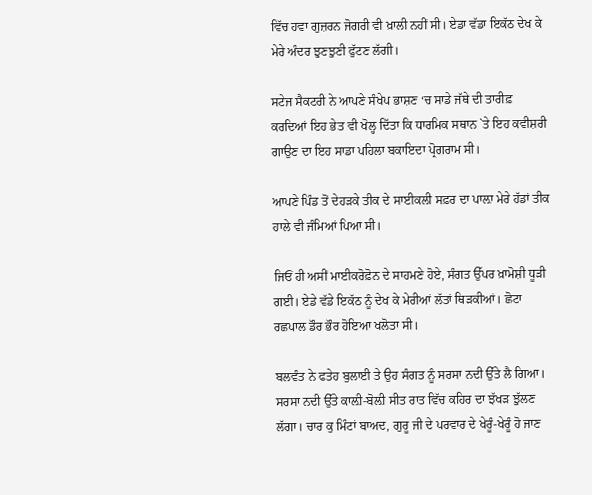ਵਿੱਚ ਹਵਾ ਗੁਜ਼ਰਨ ਜੋਗਰੀ ਵੀ ਖ਼ਾਲੀ ਨਹੀਂ ਸੀ। ਏਡਾ ਵੱਡਾ ਇਕੱਠ ਦੇਖ ਕੇ ਮੇਰੇ ਅੰਦਰ ਝੁਣਝੁਣੀ ਫੁੱਟਣ ਲੱਗੀ।

ਸਟੇਜ ਸੈਕਟਰੀ ਨੇ ਆਪਣੇ ਸੰਖੇਪ ਭਾਸ਼ਣ ‘ਚ ਸਾਡੇ ਜੱਥੇ ਦੀ ਤਾਰੀਫ਼ ਕਰਦਿਆਂ ਇਹ ਭੇਤ ਵੀ ਖੋਲ੍ਹ ਦਿੱਤਾ ਕਿ ਧਾਰਮਿਕ ਸਥਾਨ `ਤੇ ਇਹ ਕਵੀਸ਼ਰੀ ਗਾਉਣ ਦਾ ਇਹ ਸਾਡਾ ਪਹਿਲਾ ਬਕਾਇਦਾ ਪ੍ਰੋਗਰਾਮ ਸੀ।

ਆਪਣੇ ਪਿੰਡ ਤੋਂ ਦੇਹੜਕੇ ਤੀਕ ਦੇ ਸਾਈਕਲੀ ਸਫ਼ਰ ਦਾ ਪਾਲ਼ਾ ਮੇਰੇ ਹੱਡਾਂ ਤੀਕ ਹਾਲੇ ਵੀ ਜੰਮਿਆਂ ਪਿਆ ਸੀ।

ਜਿਓਂ ਹੀ ਅਸੀਂ ਮਾਈਕਰੋਫ਼ੋਨ ਦੇ ਸਾਹਮਣੇ ਹੋਏ, ਸੰਗਤ ਉੱਪਰ ਖ਼ਾਮੋਸ਼ੀ ਧੂੜੀ ਗਈ। ਏਡੇ ਵੱਡੇ ਇਕੱਠ ਨੂੰ ਦੇਖ ਕੇ ਮੇਰੀਆਂ ਲੱਤਾਂ ਥਿੜਕੀਆਂ। ਛੋਟਾ ਰਛਪਾਲ ਡੌਰ ਭੌਰ ਹੋਇਆ ਖਲੋਤਾ ਸੀ।

ਬਲਵੰਤ ਨੇ ਫਤੇਹ ਬੁਲਾਈ ਤੇ ਉਹ ਸੰਗਤ ਨੂੰ ਸਰਸਾ ਨਦੀ ਉੱਤੇ ਲੈ ਗਿਆ। ਸਰਸਾ ਨਦੀ ਉੱਤੇ ਕਾਲ਼ੀ-ਬੋਲ਼ੀ ਸੀਤ ਰਾਤ ਵਿੱਚ ਕਹਿਰ ਦਾ ਝੱਖੜ ਝੁੱਲਣ ਲੱਗਾ। ਚਾਰ ਕੁ ਮਿੰਟਾਂ ਬਾਅਦ, ਗੁਰੂ ਜੀ ਦੇ ਪਰਵਾਰ ਦੇ ਖੇਰੂੰ-ਖੇਰੂੰ ਹੋ ਜਾਣ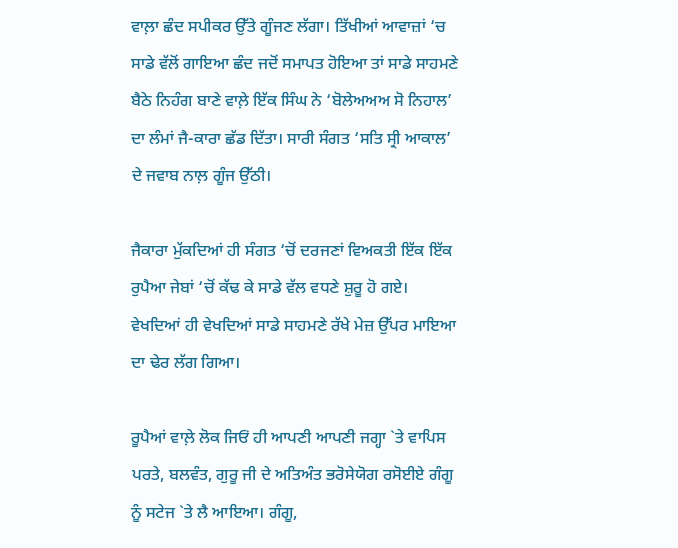ਵਾਲ਼ਾ ਛੰਦ ਸਪੀਕਰ ਉੱਤੇ ਗੂੰਜਣ ਲੱਗਾ। ਤਿੱਖੀਆਂ ਆਵਾਜ਼ਾਂ ‘ਚ ਸਾਡੇ ਵੱਲੋਂ ਗਾਇਆ ਛੰਦ ਜਦੋਂ ਸਮਾਪਤ ਹੋਇਆ ਤਾਂ ਸਾਡੇ ਸਾਹਮਣੇ ਬੈਠੇ ਨਿਹੰਗ ਬਾਣੇ ਵਾਲ਼ੇ ਇੱਕ ਸਿੰਘ ਨੇ ‘ਬੋਲੇਅਅਅ ਸੋ ਨਿਹਾਲ’ ਦਾ ਲੰਮਾਂ ਜੈ-ਕਾਰਾ ਛੱਡ ਦਿੱਤਾ। ਸਾਰੀ ਸੰਗਤ ‘ਸਤਿ ਸ੍ਰੀ ਆਕਾਲ’ ਦੇ ਜਵਾਬ ਨਾਲ਼ ਗੂੰਜ ਉੱਠੀ।

ਜੈਕਾਰਾ ਮੁੱਕਦਿਆਂ ਹੀ ਸੰਗਤ ‘ਚੋਂ ਦਰਜਣਾਂ ਵਿਅਕਤੀ ਇੱਕ ਇੱਕ ਰੁਪੈਆ ਜੇਬਾਂ ‘ਚੋਂ ਕੱਢ ਕੇ ਸਾਡੇ ਵੱਲ ਵਧਣੇ ਸ਼ੁਰੂ ਹੋ ਗਏ। ਵੇਖਦਿਆਂ ਹੀ ਵੇਖਦਿਆਂ ਸਾਡੇ ਸਾਹਮਣੇ ਰੱਖੇ ਮੇਜ਼ ਉੱਪਰ ਮਾਇਆ ਦਾ ਢੇਰ ਲੱਗ ਗਿਆ।

ਰੂਪੈਆਂ ਵਾਲ਼ੇ ਲੋਕ ਜਿਓਂ ਹੀ ਆਪਣੀ ਆਪਣੀ ਜਗ੍ਹਾ `ਤੇ ਵਾਪਿਸ ਪਰਤੇ, ਬਲਵੰਤ, ਗੁਰੂ ਜੀ ਦੇ ਅਤਿਅੰਤ ਭਰੋਸੇਯੋਗ ਰਸੋਈਏ ਗੰਗੂ ਨੂੰ ਸਟੇਜ `ਤੇ ਲੈ ਆਇਆ। ਗੰਗੂ,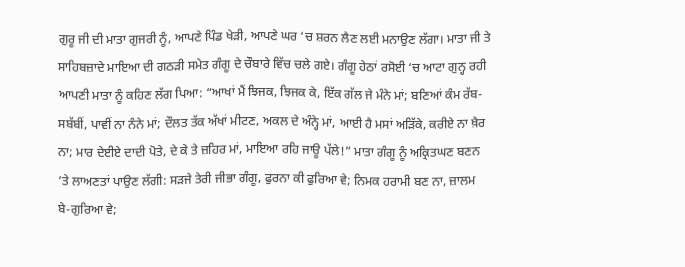ਗੁਰੂ ਜੀ ਦੀ ਮਾਤਾ ਗੁਜਰੀ ਨੂੰ, ਆਪਣੇ ਪਿੰਡ ਖੇੜੀ, ਆਪਣੇ ਘਰ ‘ਚ ਸ਼ਰਨ ਲੈਣ ਲਈ ਮਨਾਉਣ ਲੱਗਾ। ਮਾਤਾ ਜੀ ਤੇ ਸਾਹਿਬਜ਼ਾਦੇ ਮਾਇਆ ਦੀ ਗਠੜੀ ਸਮੇਤ ਗੰਗੂ ਦੇ ਚੌਬਾਰੇ ਵਿੱਚ ਚਲੇ ਗਏ। ਗੰਗੂ ਹੇਠਾਂ ਰਸੋਈ ‘ਚ ਆਟਾ ਗੁਨ੍ਹ ਰਹੀ ਆਪਣੀ ਮਾਤਾ ਨੂੰ ਕਹਿਣ ਲੱਗ ਪਿਆ: “ਆਖਾਂ ਮੈਂ ਝਿਜਕ, ਝਿਜਕ ਕੇ, ਇੱਕ ਗੱਲ ਜੇ ਮੰਨੇ ਮਾਂ; ਬਣਿਆਂ ਕੰਮ ਰੱਬ-ਸਬੱਬੀਂ, ਪਾਵੀਂ ਨਾ ਨੰਨੇ ਮਾਂ; ਦੌਲਤ ਤੱਕ ਅੱਖਾਂ ਮੀਟਣ, ਅਕਲ ਦੇ ਅੰਨ੍ਹੇ ਮਾਂ, ਆਈ ਹੈ ਮਸਾਂ ਅੜਿੱਕੇ, ਕਰੀਏ ਨਾ ਖ਼ੈਰ ਨਾ; ਮਾਰ ਦੇਈਏ ਦਾਦੀ ਪੋਤੇ, ਦੇ ਕੇ ਤੇ ਜ਼ਹਿਰ ਮਾਂ, ਮਾਇਆ ਰਹਿ ਜਾਊ ਪੱਲੇ!” ਮਾਤਾ ਗੰਗੂ ਨੂੰ ਅਕ੍ਰਿਤਘਣ ਬਣਨ ‘ਤੇ ਲਾਅਣਤਾਂ ਪਾਉਣ ਲੱਗੀ: ਸੜਜੇ ਤੇਰੀ ਜੀਭਾ ਗੰਗੂ, ਫੁਰਨਾ ਕੀ ਫੁਰਿਆ ਵੇ; ਨਿਮਕ ਹਰਾਮੀ ਬਣ ਨਾ, ਜ਼ਾਲਮ ਬੇ-ਗੁਰਿਆ ਵੇ;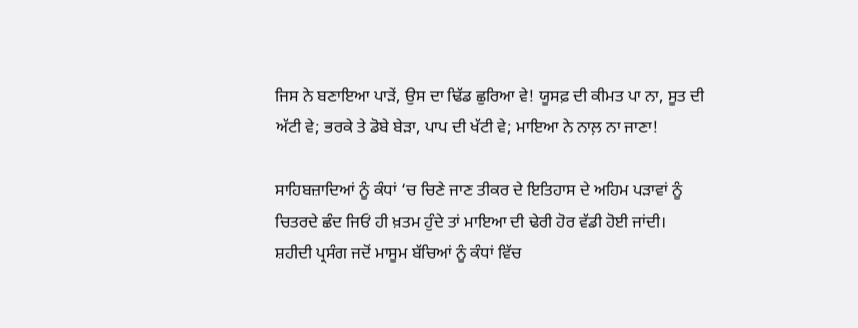ਜਿਸ ਨੇ ਬਣਾਇਆ ਪਾੜੇਂ, ਉਸ ਦਾ ਢਿੱਡ ਛੁਰਿਆ ਵੇ! ਯੂਸਫ਼ ਦੀ ਕੀਮਤ ਪਾ ਨਾ, ਸੂਤ ਦੀ ਅੱਟੀ ਵੇ; ਭਰਕੇ ਤੇ ਡੋਬੇ ਬੇੜਾ, ਪਾਪ ਦੀ ਖੱਟੀ ਵੇ; ਮਾਇਆ ਨੇ ਨਾਲ਼ ਨਾ ਜਾਣਾ!

ਸਾਹਿਬਜ਼ਾਦਿਆਂ ਨੂੰ ਕੰਧਾਂ ‘ਚ ਚਿਣੇ ਜਾਣ ਤੀਕਰ ਦੇ ਇਤਿਹਾਸ ਦੇ ਅਹਿਮ ਪੜਾਵਾਂ ਨੂੰ ਚਿਤਰਦੇ ਛੰਦ ਜਿਓਂ ਹੀ ਖ਼ਤਮ ਹੁੰਦੇ ਤਾਂ ਮਾਇਆ ਦੀ ਢੇਰੀ ਹੋਰ ਵੱਡੀ ਹੋਈ ਜਾਂਦੀ। ਸ਼ਹੀਦੀ ਪ੍ਰਸੰਗ ਜਦੋਂ ਮਾਸੂਮ ਬੱਚਿਆਂ ਨੂੰ ਕੰਧਾਂ ਵਿੱਚ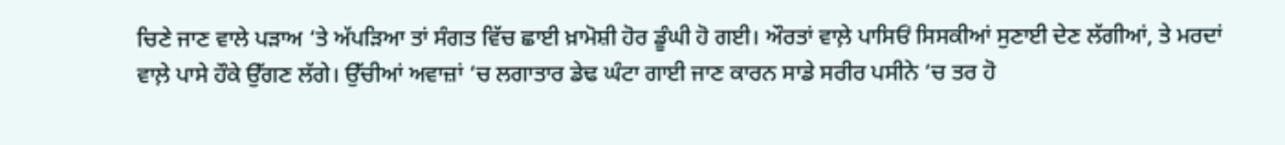ਚਿਣੇ ਜਾਣ ਵਾਲੇ ਪੜਾਅ ‘ਤੇ ਅੱਪੜਿਆ ਤਾਂ ਸੰਗਤ ਵਿੱਚ ਛਾਈ ਖ਼ਾਮੋਸ਼ੀ ਹੋਰ ਡੂੰਘੀ ਹੋ ਗਈ। ਔਰਤਾਂ ਵਾਲ਼ੇ ਪਾਸਿਓਂ ਸਿਸਕੀਆਂ ਸੁਣਾਈ ਦੇਣ ਲੱਗੀਆਂ, ਤੇ ਮਰਦਾਂ ਵਾਲ਼ੇ ਪਾਸੇ ਹੌਕੇ ਉੱਗਣ ਲੱਗੇ। ਉੱਚੀਆਂ ਅਵਾਜ਼ਾਂ ‘ਚ ਲਗਾਤਾਰ ਡੇਢ ਘੰਟਾ ਗਾਈ ਜਾਣ ਕਾਰਨ ਸਾਡੇ ਸਰੀਰ ਪਸੀਨੇ ‘ਚ ਤਰ ਹੋ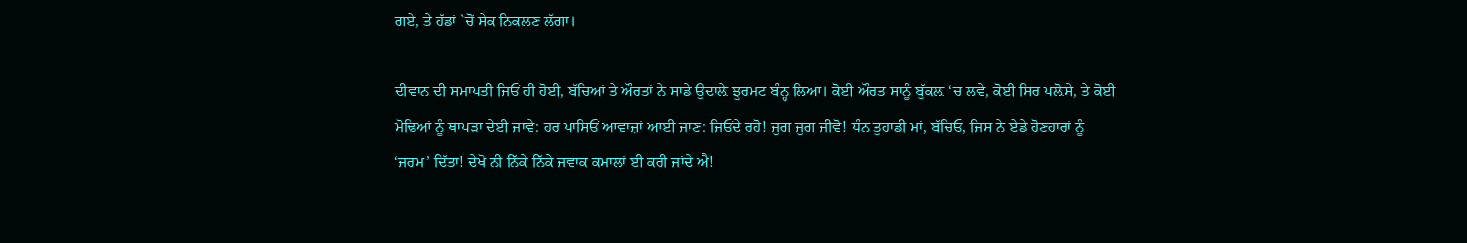ਗਏ, ਤੇ ਹੱਡਾਂ `ਚੋਂ ਸੇਕ ਨਿਕਲਣ ਲੱਗਾ।

ਦੀਵਾਨ ਦੀ ਸਮਾਪਤੀ ਜਿਓਂ ਹੀ ਹੋਈ, ਬੱਚਿਆਂ ਤੇ ਔਰਤਾਂ ਨੇ ਸਾਡੇ ਉਦਾਲ਼ੇ ਝੁਰਮਟ ਬੰਨ੍ਹ ਲਿਆ। ਕੋਈ ਔਰਤ ਸਾਨੂੰ ਬੁੱਕਲ਼ ‘ਚ ਲਵੇ, ਕੋਈ ਸਿਰ ਪਲ਼ੋਸੇ, ਤੇ ਕੋਈ ਮੋਢਿਆਂ ਨੂੰ ਥਾਪੜਾ ਦੇਈ ਜਾਵੇ: ਹਰ ਪਾਸਿਓਂ ਆਵਾਜ਼ਾਂ ਆਈ ਜਾਣ: ਜਿਓਂਦੇ ਰਹੋ! ਜੁਗ ਜੁਗ ਜੀਵੋ! ਧੰਨ ਤੁਹਾਡੀ ਮਾਂ, ਬੱਚਿਓ, ਜਿਸ ਨੇ ਏਡੇ ਹੋਣਹਾਰਾਂ ਨੂੰ ‘ਜਰਮ’ ਦਿੱਤਾ! ਦੇਖੋ ਨੀ ਨਿੱਕੇ ਨਿੱਕੇ ਜਵਾਕ ਕਮਾਲਾਂ ਈ ਕਰੀ ਜਾਂਦੇ ਐ!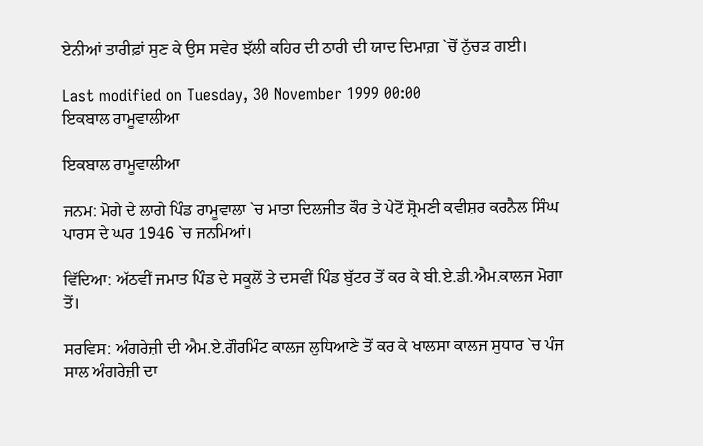ਏਨੀਆਂ ਤਾਰੀਫ਼ਾਂ ਸੁਣ ਕੇ ਉਸ ਸਵੇਰ ਝੱਲੀ ਕਹਿਰ ਦੀ ਠਾਰੀ ਦੀ ਯਾਦ ਦਿਮਾਗ਼ `ਚੋਂ ਨੁੱਚੜ ਗਈ।

Last modified on Tuesday, 30 November 1999 00:00
ਇਕਬਾਲ ਰਾਮੂਵਾਲੀਆ

ਇਕਬਾਲ ਰਾਮੂਵਾਲੀਆ

ਜਨਮ: ਮੋਗੇ ਦੇ ਲਾਗੇ ਪਿੰਡ ਰਾਮੂਵਾਲਾ `ਚ ਮਾਤਾ ਦਿਲਜੀਤ ਕੌਰ ਤੇ ਪੇਟੋਂ ਸ਼੍ਰੋਮਣੀ ਕਵੀਸ਼ਰ ਕਰਨੈਲ ਸਿੰਘ ਪਾਰਸ ਦੇ ਘਰ 1946 `ਚ ਜਨਮਿਆਂ।

ਵਿੱਦਿਆ: ਅੱਠਵੀਂ ਜਮਾਤ ਪਿੰਡ ਦੇ ਸਕੂਲੋਂ ਤੇ ਦਸਵੀਂ ਪਿੰਡ ਬੁੱਟਰ ਤੋਂ ਕਰ ਕੇ ਬੀ.ਏ.ਡੀ.ਐਮ.ਕਾਲਜ ਮੋਗਾ ਤੋਂ।

ਸਰਵਿਸ: ਅੰਗਰੇਜ਼ੀ ਦੀ ਐਮ.ਏ.ਗੌਰਮਿੰਟ ਕਾਲਜ ਲੁਧਿਆਣੇ ਤੋਂ ਕਰ ਕੇ ਖਾਲਸਾ ਕਾਲਜ ਸੁਧਾਰ `ਚ ਪੰਜ ਸਾਲ ਅੰਗਰੇਜ਼ੀ ਦਾ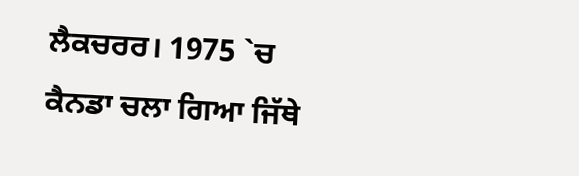ਲੈਕਚਰਰ। 1975 `ਚ ਕੈਨਡਾ ਚਲਾ ਗਿਆ ਜਿੱਥੇ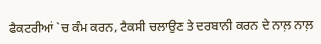ਫੈਕਟਰੀਆਂ `ਚ ਕੰਮ ਕਰਨ, ਟੈਕਸੀ ਚਲਾਉਣ ਤੇ ਦਰਬਾਨੀ ਕਰਨ ਦੇ ਨਾਲ਼ ਨਾਲ਼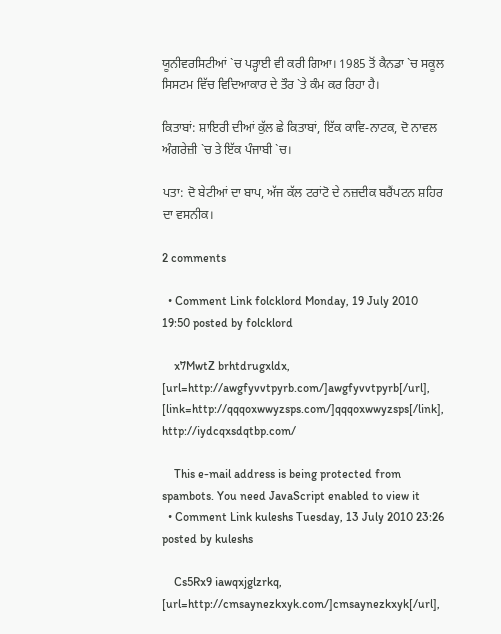ਯੂਨੀਵਰਸਿਟੀਆਂ `ਚ ਪੜ੍ਹਾਈ ਵੀ ਕਰੀ ਗਿਆ। 1985 ਤੋਂ ਕੈਨਡਾ `ਚ ਸਕੂਲ ਸਿਸਟਮ ਵਿੱਚ ਵਿਦਿਆਕਾਰ ਦੇ ਤੌਰ `ਤੇ ਕੰਮ ਕਰ ਰਿਹਾ ਹੈ।

ਕਿਤਾਬਾਂ: ਸ਼ਾਇਰੀ ਦੀਆਂ ਕੁੱਲ ਛੇ ਕਿਤਾਬਾਂ, ਇੱਕ ਕਾਵਿ-ਨਾਟਕ, ਦੋ ਨਾਵਲ ਅੰਗਰੇਜ਼ੀ `ਚ ਤੇ ਇੱਕ ਪੰਜਾਬੀ `ਚ।

ਪਤਾ: ਦੋ ਬੇਟੀਆਂ ਦਾ ਬਾਪ, ਅੱਜ ਕੱਲ ਟਰਾਂਟੋ ਦੇ ਨਜ਼ਦੀਕ ਬਰੈਂਪਟਨ ਸ਼ਹਿਰ ਦਾ ਵਸਨੀਕ।

2 comments

  • Comment Link folcklord Monday, 19 July 2010 19:50 posted by folcklord

    x7MwtZ brhtdrugxldx, [url=http://awgfyvvtpyrb.com/]awgfyvvtpyrb[/url], [link=http://qqqoxwwyzsps.com/]qqqoxwwyzsps[/link], http://iydcqxsdqtbp.com/

    This e-mail address is being protected from spambots. You need JavaScript enabled to view it
  • Comment Link kuleshs Tuesday, 13 July 2010 23:26 posted by kuleshs

    Cs5Rx9 iawqxjglzrkq, [url=http://cmsaynezkxyk.com/]cmsaynezkxyk[/url],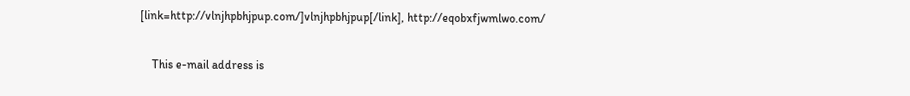[link=http://vlnjhpbhjpup.com/]vlnjhpbhjpup[/link], http://eqobxfjwmlwo.com/

    This e-mail address is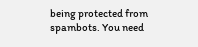being protected from spambots. You need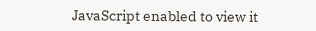JavaScript enabled to view it